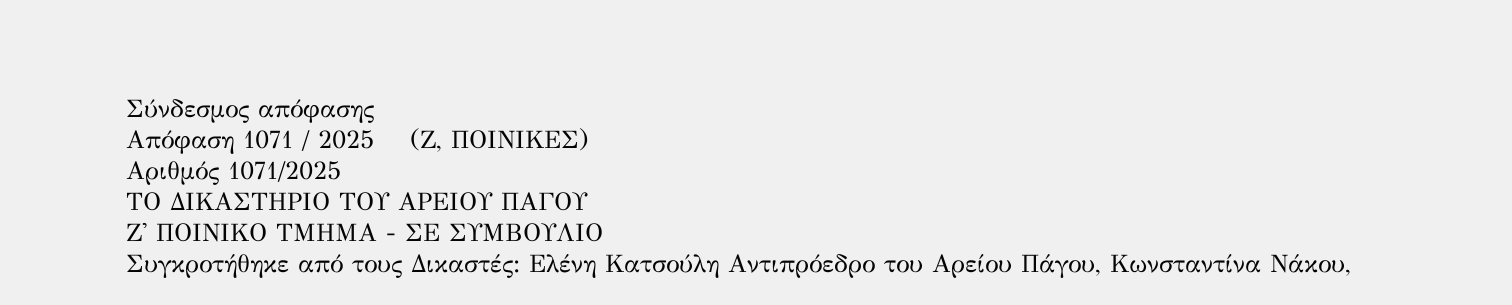Σύνδεσμος απόφασης
Απόφαση 1071 / 2025    (Ζ, ΠΟΙΝΙΚΕΣ)
Αριθμός 1071/2025
ΤΟ ΔΙΚΑΣΤΗΡΙΟ ΤΟΥ ΑΡΕΙΟΥ ΠΑΓΟΥ
Ζ' ΠΟΙΝΙΚΟ ΤΜΗΜΑ - ΣΕ ΣΥΜΒΟΥΛΙΟ
Συγκροτήθηκε από τους Δικαστές: Ελένη Κατσούλη Αντιπρόεδρο του Αρείου Πάγου, Κωνσταντίνα Νάκου,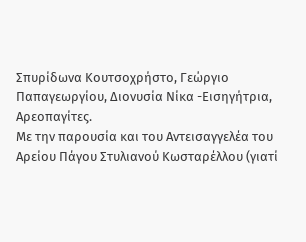Σπυρίδωνα Κουτσοχρήστο, Γεώργιο Παπαγεωργίου, Διονυσία Νίκα -Εισηγήτρια, Αρεοπαγίτες.
Με την παρουσία και του Αντεισαγγελέα του Αρείου Πάγου Στυλιανού Κωσταρέλλου (γιατί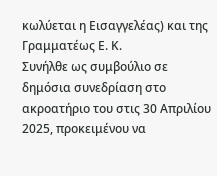κωλύεται η Εισαγγελέας) και της Γραμματέως Ε. Κ.
Συνήλθε ως συμβούλιο σε δημόσια συνεδρίαση στο ακροατήριο του στις 30 Απριλίου 2025, προκειμένου να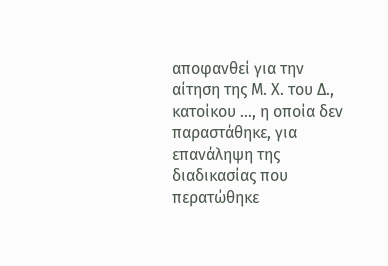αποφανθεί για την αίτηση της Μ. Χ. του Δ., κατοίκου ..., η οποία δεν παραστάθηκε, για επανάληψη της διαδικασίας που περατώθηκε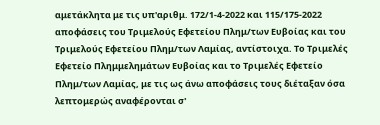αμετάκλητα με τις υπ'αριθμ. 172/1-4-2022 και 115/175-2022 αποφάσεις του Τριμελούς Εφετείου Πλημ/των Ευβοίας και του Τριμελούς Εφετείου Πλημ/των Λαμίας, αντίστοιχα. Το Τριμελές Εφετείο Πλημμελημάτων Ευβοίας και το Τριμελές Εφετείο Πλημ/των Λαμίας, με τις ως άνω αποφάσεις τους διέταξαν όσα λεπτομερώς αναφέρονται σ'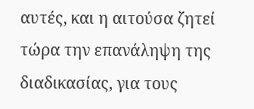αυτές, και η αιτούσα ζητεί τώρα την επανάληψη της διαδικασίας, για τους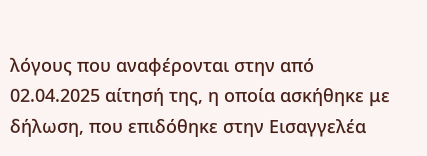λόγους που αναφέρονται στην από 02.04.2025 αίτησή της, η οποία ασκήθηκε με δήλωση, που επιδόθηκε στην Εισαγγελέα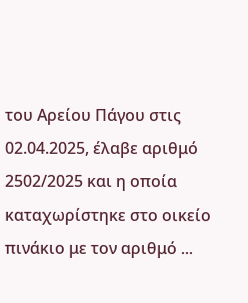του Αρείου Πάγου στις 02.04.2025, έλαβε αριθμό 2502/2025 και η οποία καταχωρίστηκε στο οικείο πινάκιο με τον αριθμό ...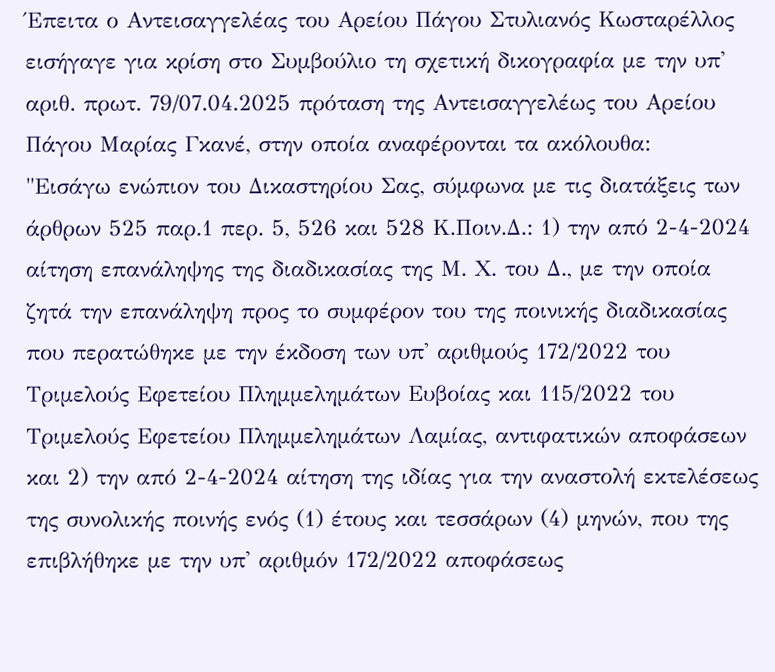Έπειτα ο Αντεισαγγελέας του Αρείου Πάγου Στυλιανός Κωσταρέλλος εισήγαγε για κρίση στο Συμβούλιο τη σχετική δικογραφία με την υπ' αριθ. πρωτ. 79/07.04.2025 πρόταση της Αντεισαγγελέως του Αρείου Πάγου Μαρίας Γκανέ, στην οποία αναφέρονται τα ακόλουθα:
"Εισάγω ενώπιον του Δικαστηρίου Σας, σύμφωνα με τις διατάξεις των άρθρων 525 παρ.1 περ. 5, 526 και 528 Κ.Ποιν.Δ.: 1) την από 2-4-2024 αίτηση επανάληψης της διαδικασίας της Μ. Χ. του Δ., με την οποία ζητά την επανάληψη προς το συμφέρον του της ποινικής διαδικασίας που περατώθηκε με την έκδοση των υπ' αριθμούς 172/2022 του Τριμελούς Εφετείου Πλημμελημάτων Ευβοίας και 115/2022 του Τριμελούς Εφετείου Πλημμελημάτων Λαμίας, αντιφατικών αποφάσεων και 2) την από 2-4-2024 αίτηση της ιδίας για την αναστολή εκτελέσεως της συνολικής ποινής ενός (1) έτους και τεσσάρων (4) μηνών, που της επιβλήθηκε με την υπ' αριθμόν 172/2022 αποφάσεως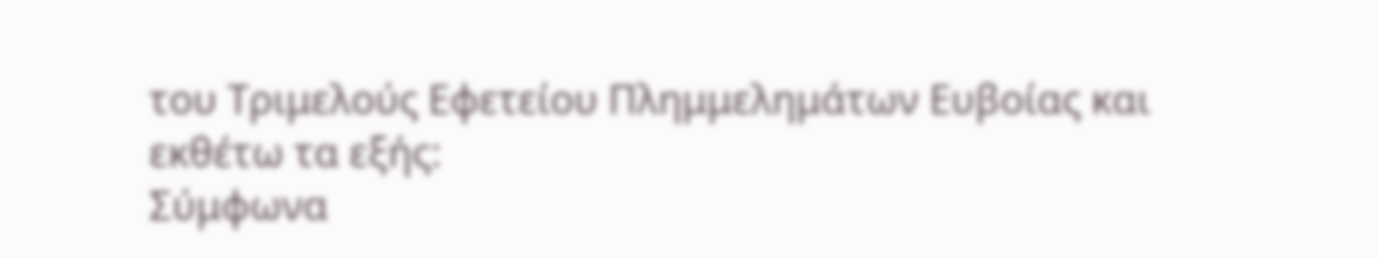του Τριμελούς Εφετείου Πλημμελημάτων Ευβοίας και εκθέτω τα εξής:
Σύμφωνα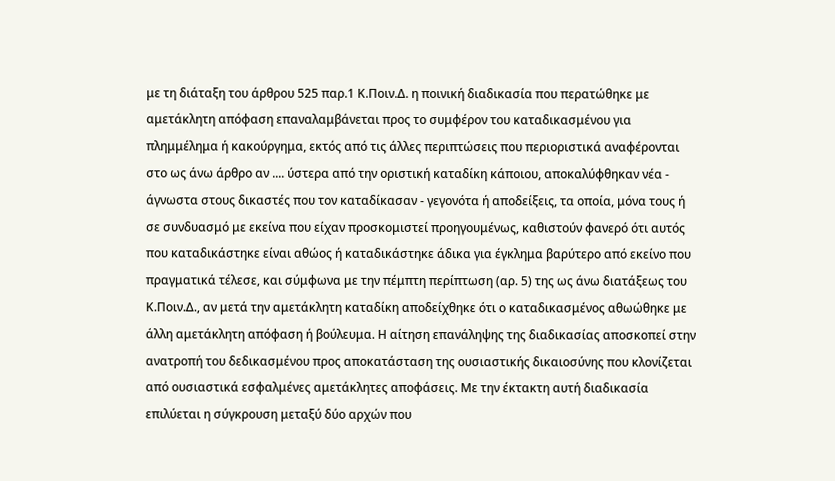με τη διάταξη του άρθρου 525 παρ.1 Κ.Ποιν.Δ. η ποινική διαδικασία που περατώθηκε με αμετάκλητη απόφαση επαναλαμβάνεται προς το συμφέρον του καταδικασμένου για πλημμέλημα ή κακούργημα, εκτός από τις άλλες περιπτώσεις που περιοριστικά αναφέρονται στο ως άνω άρθρο αν .... ύστερα από την οριστική καταδίκη κάποιου, αποκαλύφθηκαν νέα - άγνωστα στους δικαστές που τον καταδίκασαν - γεγονότα ή αποδείξεις, τα οποία, μόνα τους ή σε συνδυασμό με εκείνα που είχαν προσκομιστεί προηγουμένως, καθιστούν φανερό ότι αυτός που καταδικάστηκε είναι αθώος ή καταδικάστηκε άδικα για έγκλημα βαρύτερο από εκείνο που πραγματικά τέλεσε, και σύμφωνα με την πέμπτη περίπτωση (αρ. 5) της ως άνω διατάξεως του Κ.Ποιν.Δ., αν μετά την αμετάκλητη καταδίκη αποδείχθηκε ότι ο καταδικασμένος αθωώθηκε με άλλη αμετάκλητη απόφαση ή βούλευμα. Η αίτηση επανάληψης της διαδικασίας αποσκοπεί στην ανατροπή του δεδικασμένου προς αποκατάσταση της ουσιαστικής δικαιοσύνης που κλονίζεται από ουσιαστικά εσφαλμένες αμετάκλητες αποφάσεις. Με την έκτακτη αυτή διαδικασία επιλύεται η σύγκρουση μεταξύ δύο αρχών που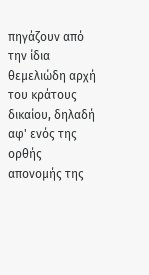πηγάζουν από την ίδια θεμελιώδη αρχή του κράτους δικαίου, δηλαδή αφ' ενός της ορθής απονομής της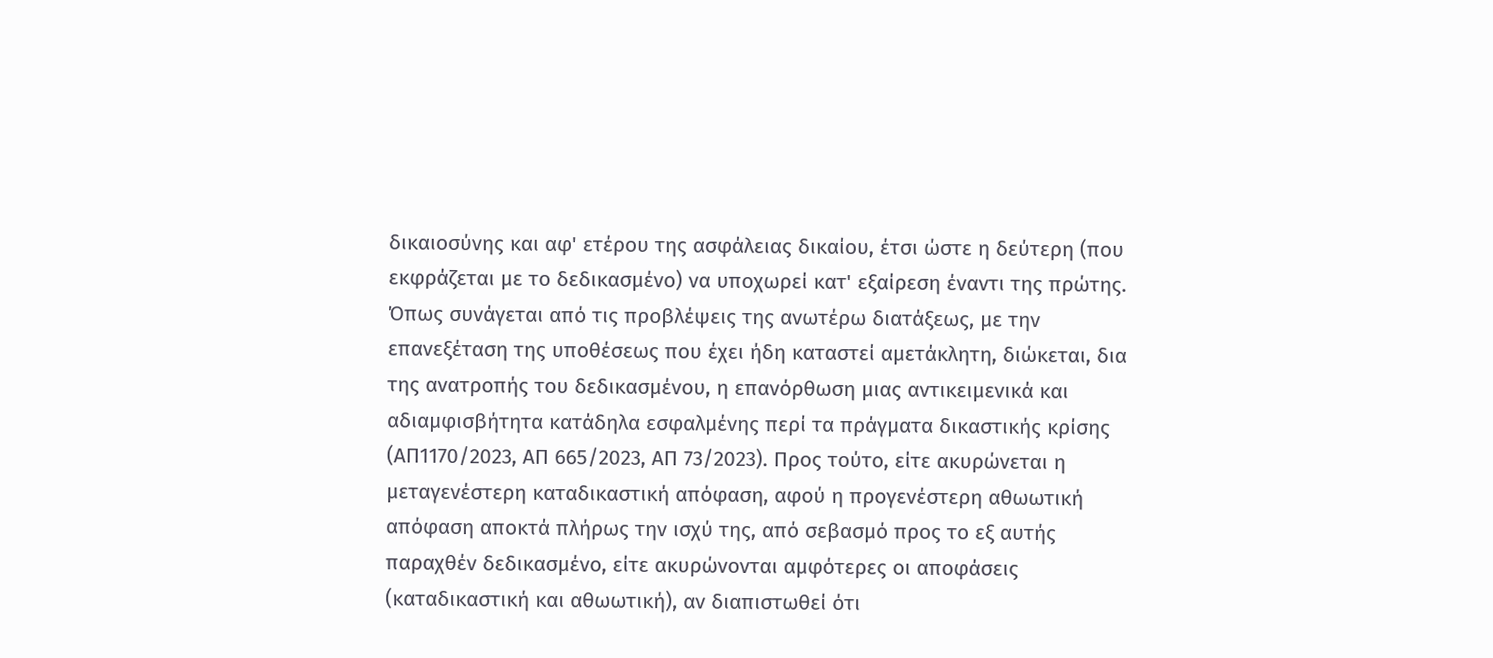δικαιοσύνης και αφ' ετέρου της ασφάλειας δικαίου, έτσι ώστε η δεύτερη (που εκφράζεται με το δεδικασμένο) να υποχωρεί κατ' εξαίρεση έναντι της πρώτης. Όπως συνάγεται από τις προβλέψεις της ανωτέρω διατάξεως, με την επανεξέταση της υποθέσεως που έχει ήδη καταστεί αμετάκλητη, διώκεται, δια της ανατροπής του δεδικασμένου, η επανόρθωση μιας αντικειμενικά και αδιαμφισβήτητα κατάδηλα εσφαλμένης περί τα πράγματα δικαστικής κρίσης (ΑΠ1170/2023, ΑΠ 665/2023, ΑΠ 73/2023). Προς τούτο, είτε ακυρώνεται η μεταγενέστερη καταδικαστική απόφαση, αφού η προγενέστερη αθωωτική απόφαση αποκτά πλήρως την ισχύ της, από σεβασμό προς το εξ αυτής παραχθέν δεδικασμένο, είτε ακυρώνονται αμφότερες οι αποφάσεις (καταδικαστική και αθωωτική), αν διαπιστωθεί ότι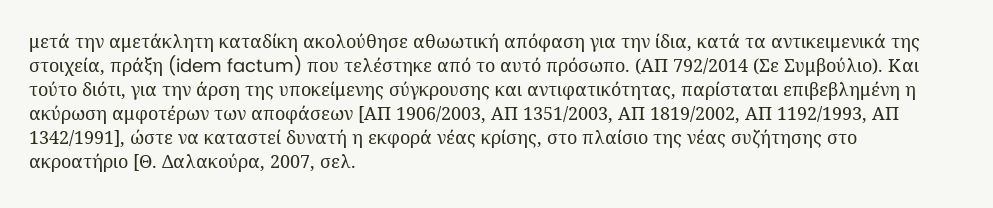μετά την αμετάκλητη καταδίκη ακολούθησε αθωωτική απόφαση για την ίδια, κατά τα αντικειμενικά της στοιχεία, πράξη (idem factum) που τελέστηκε από το αυτό πρόσωπο. (ΑΠ 792/2014 (Σε Συμβούλιο). Και τούτο διότι, για την άρση της υποκείμενης σύγκρουσης και αντιφατικότητας, παρίσταται επιβεβλημένη η ακύρωση αμφοτέρων των αποφάσεων [ΑΠ 1906/2003, ΑΠ 1351/2003, ΑΠ 1819/2002, ΑΠ 1192/1993, ΑΠ 1342/1991], ώστε να καταστεί δυνατή η εκφορά νέας κρίσης, στο πλαίσιο της νέας συζήτησης στο ακροατήριο [Θ. Δαλακούρα, 2007, σελ.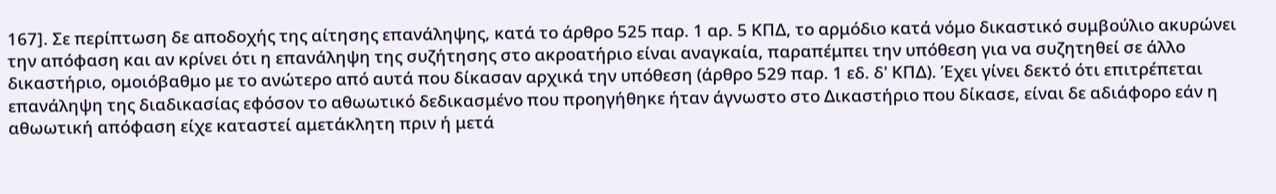167]. Σε περίπτωση δε αποδοχής της αίτησης επανάληψης, κατά το άρθρο 525 παρ. 1 αρ. 5 ΚΠΔ, το αρμόδιο κατά νόμο δικαστικό συμβούλιο ακυρώνει την απόφαση και αν κρίνει ότι η επανάληψη της συζήτησης στο ακροατήριο είναι αναγκαία, παραπέμπει την υπόθεση για να συζητηθεί σε άλλο δικαστήριο, ομοιόβαθμο με το ανώτερο από αυτά που δίκασαν αρχικά την υπόθεση (άρθρο 529 παρ. 1 εδ. δ' ΚΠΔ). Έχει γίνει δεκτό ότι επιτρέπεται επανάληψη της διαδικασίας εφόσον το αθωωτικό δεδικασμένο που προηγήθηκε ήταν άγνωστο στο Δικαστήριο που δίκασε, είναι δε αδιάφορο εάν η αθωωτική απόφαση είχε καταστεί αμετάκλητη πριν ή μετά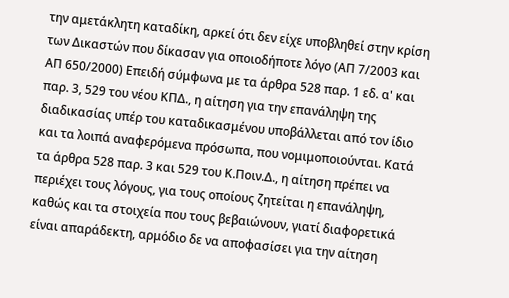την αμετάκλητη καταδίκη, αρκεί ότι δεν είχε υποβληθεί στην κρίση των Δικαστών που δίκασαν για οποιοδήποτε λόγο (ΑΠ 7/2003 και ΑΠ 650/2000) Επειδή σύμφωνα με τα άρθρα 528 παρ. 1 εδ. α' και παρ. 3, 529 του νέου ΚΠΔ., η αίτηση για την επανάληψη της διαδικασίας υπέρ του καταδικασμένου υποβάλλεται από τον ίδιο και τα λοιπά αναφερόμενα πρόσωπα, που νομιμοποιούνται. Κατά τα άρθρα 528 παρ. 3 και 529 του Κ.Ποιν.Δ., η αίτηση πρέπει να περιέχει τους λόγους, για τους οποίους ζητείται η επανάληψη, καθώς και τα στοιχεία που τους βεβαιώνουν, γιατί διαφορετικά είναι απαράδεκτη, αρμόδιο δε να αποφασίσει για την αίτηση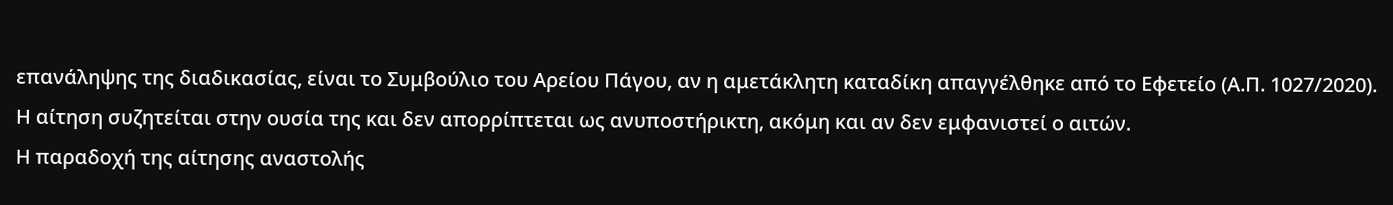επανάληψης της διαδικασίας, είναι το Συμβούλιο του Αρείου Πάγου, αν η αμετάκλητη καταδίκη απαγγέλθηκε από το Εφετείο (Α.Π. 1027/2020). Η αίτηση συζητείται στην ουσία της και δεν απορρίπτεται ως ανυποστήρικτη, ακόμη και αν δεν εμφανιστεί ο αιτών.
Η παραδοχή της αίτησης αναστολής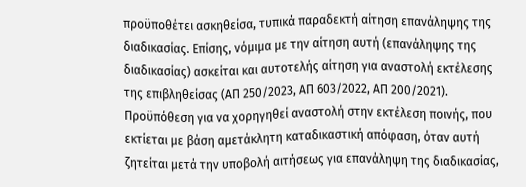προϋποθέτει ασκηθείσα, τυπικά παραδεκτή αίτηση επανάληψης της διαδικασίας. Επίσης, νόμιμα με την αίτηση αυτή (επανάληψης της διαδικασίας) ασκείται και αυτοτελής αίτηση για αναστολή εκτέλεσης της επιβληθείσας (ΑΠ 250/2023, ΑΠ 603/2022, ΑΠ 200/2021). Προϋπόθεση για να χορηγηθεί αναστολή στην εκτέλεση ποινής, που εκτίεται με βάση αμετάκλητη καταδικαστική απόφαση, όταν αυτή ζητείται μετά την υποβολή αιτήσεως για επανάληψη της διαδικασίας,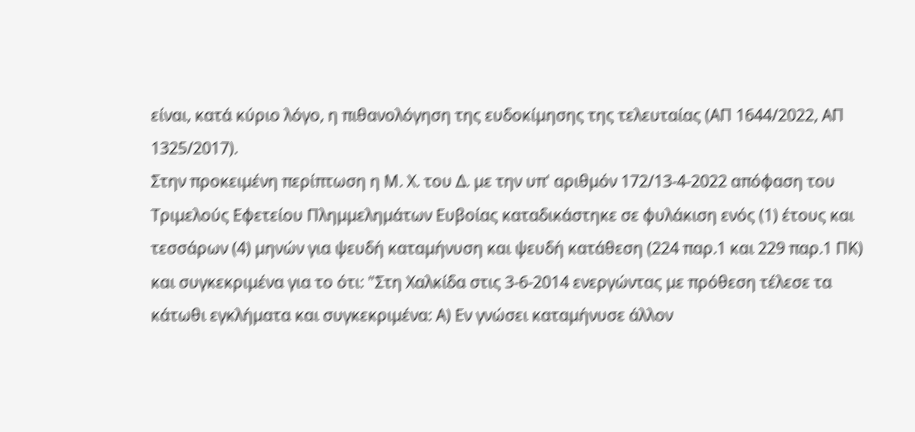είναι, κατά κύριο λόγο, η πιθανολόγηση της ευδοκίμησης της τελευταίας (ΑΠ 1644/2022, ΑΠ 1325/2017).
Στην προκειμένη περίπτωση η Μ. Χ. του Δ. με την υπ' αριθμόν 172/13-4-2022 απόφαση του Τριμελούς Εφετείου Πλημμελημάτων Ευβοίας καταδικάστηκε σε φυλάκιση ενός (1) έτους και τεσσάρων (4) μηνών για ψευδή καταμήνυση και ψευδή κατάθεση (224 παρ.1 και 229 παρ.1 ΠΚ) και συγκεκριμένα για το ότι: "Στη Χαλκίδα στις 3-6-2014 ενεργώντας με πρόθεση τέλεσε τα κάτωθι εγκλήματα και συγκεκριμένα: Α) Εν γνώσει καταμήνυσε άλλον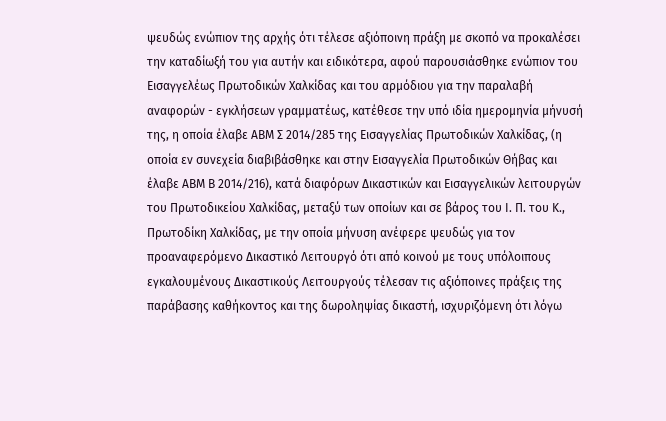ψευδώς ενώπιον της αρχής ότι τέλεσε αξιόποινη πράξη με σκοπό να προκαλέσει την καταδίωξή του για αυτήν και ειδικότερα, αφού παρουσιάσθηκε ενώπιον του Εισαγγελέως Πρωτοδικών Χαλκίδας και του αρμόδιου για την παραλαβή αναφορών - εγκλήσεων γραμματέως, κατέθεσε την υπό ιδία ημερομηνία μήνυσή της, η οποία έλαβε ΑΒΜ Σ 2014/285 της Εισαγγελίας Πρωτοδικών Χαλκίδας, (η οποία εν συνεχεία διαβιβάσθηκε και στην Εισαγγελία Πρωτοδικών Θήβας και έλαβε ΑΒΜ Β 2014/216), κατά διαφόρων Δικαστικών και Εισαγγελικών λειτουργών του Πρωτοδικείου Χαλκίδας, μεταξύ των οποίων και σε βάρος του Ι. Π. του Κ., Πρωτοδίκη Χαλκίδας, με την οποία μήνυση ανέφερε ψευδώς για τον προαναφερόμενο Δικαστικό Λειτουργό ότι από κοινού με τους υπόλοιπους εγκαλουμένους Δικαστικούς Λειτουργούς τέλεσαν τις αξιόποινες πράξεις της παράβασης καθήκοντος και της δωροληψίας δικαστή, ισχυριζόμενη ότι λόγω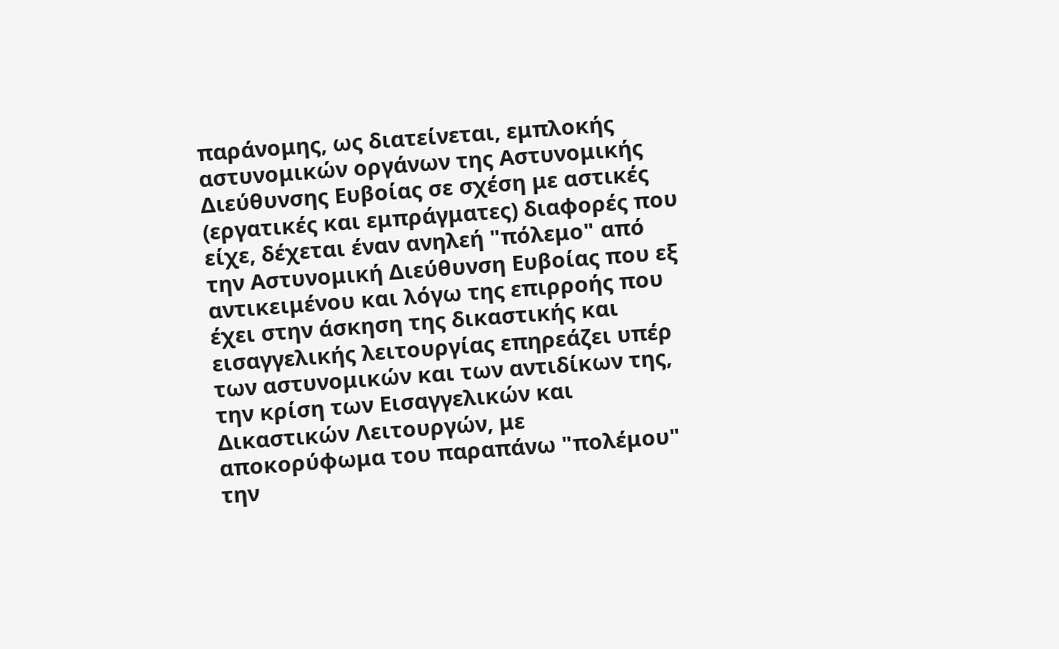παράνομης, ως διατείνεται, εμπλοκής αστυνομικών οργάνων της Αστυνομικής Διεύθυνσης Ευβοίας σε σχέση με αστικές (εργατικές και εμπράγματες) διαφορές που είχε, δέχεται έναν ανηλεή "πόλεμο" από την Αστυνομική Διεύθυνση Ευβοίας που εξ αντικειμένου και λόγω της επιρροής που έχει στην άσκηση της δικαστικής και εισαγγελικής λειτουργίας επηρεάζει υπέρ των αστυνομικών και των αντιδίκων της, την κρίση των Εισαγγελικών και Δικαστικών Λειτουργών, με αποκορύφωμα του παραπάνω "πολέμου" την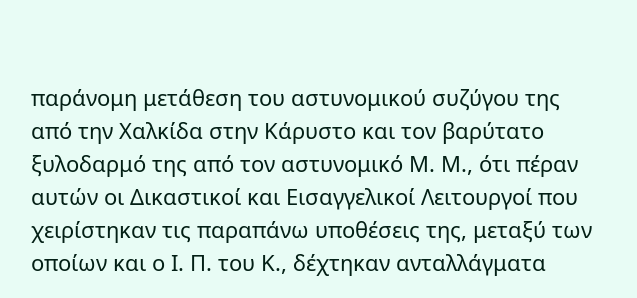παράνομη μετάθεση του αστυνομικού συζύγου της από την Χαλκίδα στην Κάρυστο και τον βαρύτατο ξυλοδαρμό της από τον αστυνομικό Μ. Μ., ότι πέραν αυτών οι Δικαστικοί και Εισαγγελικοί Λειτουργοί που χειρίστηκαν τις παραπάνω υποθέσεις της, μεταξύ των οποίων και ο Ι. Π. του Κ., δέχτηκαν ανταλλάγματα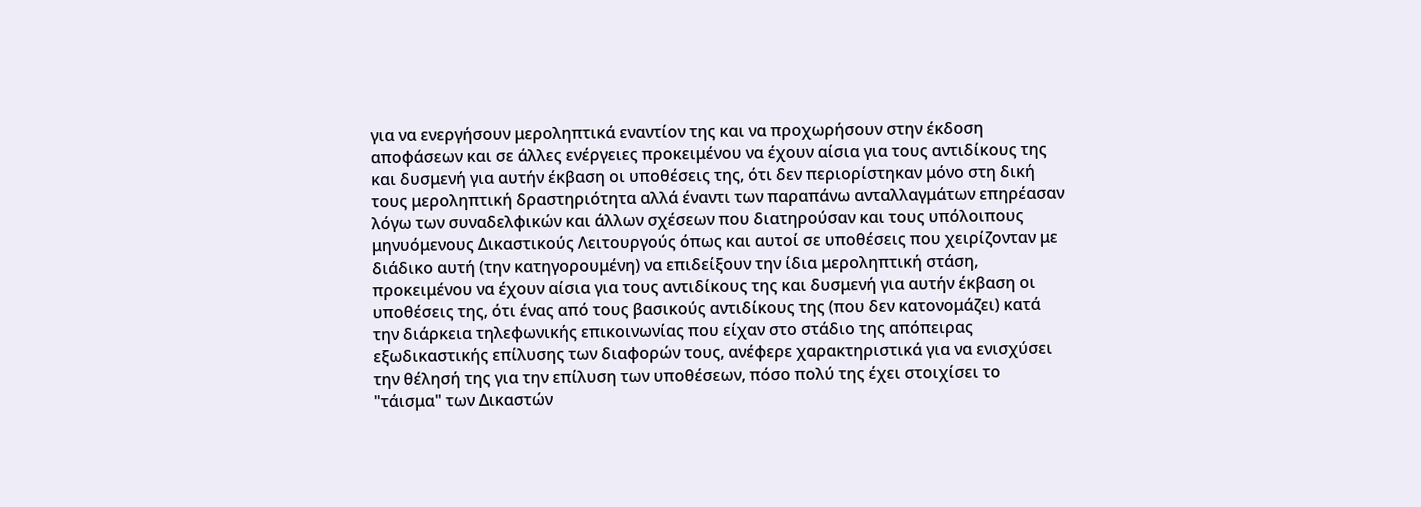για να ενεργήσουν μεροληπτικά εναντίον της και να προχωρήσουν στην έκδοση αποφάσεων και σε άλλες ενέργειες προκειμένου να έχουν αίσια για τους αντιδίκους της και δυσμενή για αυτήν έκβαση οι υποθέσεις της, ότι δεν περιορίστηκαν μόνο στη δική τους μεροληπτική δραστηριότητα αλλά έναντι των παραπάνω ανταλλαγμάτων επηρέασαν λόγω των συναδελφικών και άλλων σχέσεων που διατηρούσαν και τους υπόλοιπους μηνυόμενους Δικαστικούς Λειτουργούς όπως και αυτοί σε υποθέσεις που χειρίζονταν με διάδικο αυτή (την κατηγορουμένη) να επιδείξουν την ίδια μεροληπτική στάση, προκειμένου να έχουν αίσια για τους αντιδίκους της και δυσμενή για αυτήν έκβαση οι υποθέσεις της, ότι ένας από τους βασικούς αντιδίκους της (που δεν κατονομάζει) κατά την διάρκεια τηλεφωνικής επικοινωνίας που είχαν στο στάδιο της απόπειρας εξωδικαστικής επίλυσης των διαφορών τους, ανέφερε χαρακτηριστικά για να ενισχύσει την θέλησή της για την επίλυση των υποθέσεων, πόσο πολύ της έχει στοιχίσει το "τάισμα" των Δικαστών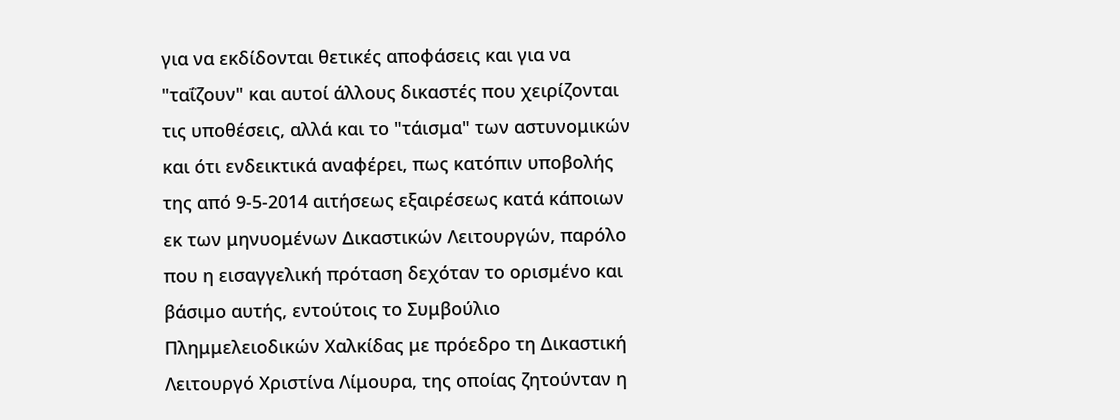για να εκδίδονται θετικές αποφάσεις και για να "ταΐζουν" και αυτοί άλλους δικαστές που χειρίζονται τις υποθέσεις, αλλά και το "τάισμα" των αστυνομικών και ότι ενδεικτικά αναφέρει, πως κατόπιν υποβολής της από 9-5-2014 αιτήσεως εξαιρέσεως κατά κάποιων εκ των μηνυομένων Δικαστικών Λειτουργών, παρόλο που η εισαγγελική πρόταση δεχόταν το ορισμένο και βάσιμο αυτής, εντούτοις το Συμβούλιο Πλημμελειοδικών Χαλκίδας με πρόεδρο τη Δικαστική Λειτουργό Χριστίνα Λίμουρα, της οποίας ζητούνταν η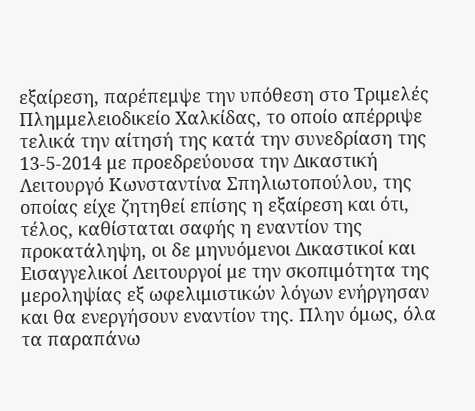εξαίρεση, παρέπεμψε την υπόθεση στο Τριμελές Πλημμελειοδικείο Χαλκίδας, το οποίο απέρριψε τελικά την αίτησή της κατά την συνεδρίαση της 13-5-2014 με προεδρεύουσα την Δικαστική Λειτουργό Κωνσταντίνα Σπηλιωτοπούλου, της οποίας είχε ζητηθεί επίσης η εξαίρεση και ότι, τέλος, καθίσταται σαφής η εναντίον της προκατάληψη, οι δε μηνυόμενοι Δικαστικοί και Εισαγγελικοί Λειτουργοί με την σκοπιμότητα της μεροληψίας εξ ωφελιμιστικών λόγων ενήργησαν και θα ενεργήσουν εναντίον της. Πλην όμως, όλα τα παραπάνω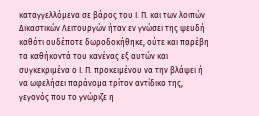καταγγελλόμενα σε βάρος του Ι. Π. και των λοιπών Δικαστικών Λειτουργών ήταν εν γνώσει της ψευδή καθότι ουδέποτε δωροδοκήθηκε, ούτε και παρέβη τα καθήκοντά του κανένας εξ αυτών και συγκεκριμένα ο Ι. Π. προκειμένου να την βλάψει ή να ωφελήσει παράνομα τρίτον αντίδικο της, γεγονός που το γνώριζε η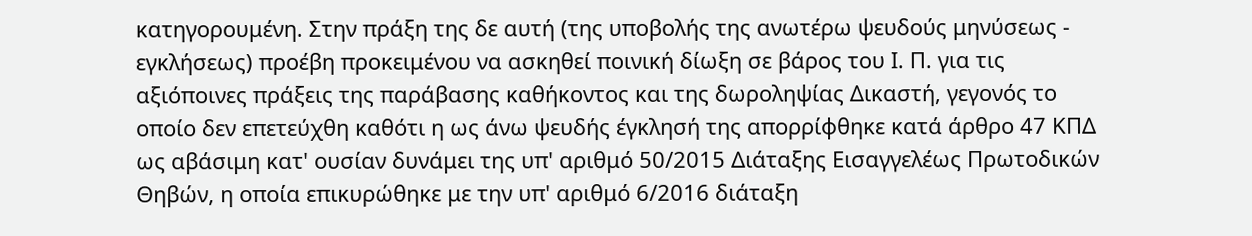κατηγορουμένη. Στην πράξη της δε αυτή (της υποβολής της ανωτέρω ψευδούς μηνύσεως - εγκλήσεως) προέβη προκειμένου να ασκηθεί ποινική δίωξη σε βάρος του Ι. Π. για τις αξιόποινες πράξεις της παράβασης καθήκοντος και της δωροληψίας Δικαστή, γεγονός το οποίο δεν επετεύχθη καθότι η ως άνω ψευδής έγκλησή της απορρίφθηκε κατά άρθρο 47 ΚΠΔ ως αβάσιμη κατ' ουσίαν δυνάμει της υπ' αριθμό 50/2015 Διάταξης Εισαγγελέως Πρωτοδικών Θηβών, η οποία επικυρώθηκε με την υπ' αριθμό 6/2016 διάταξη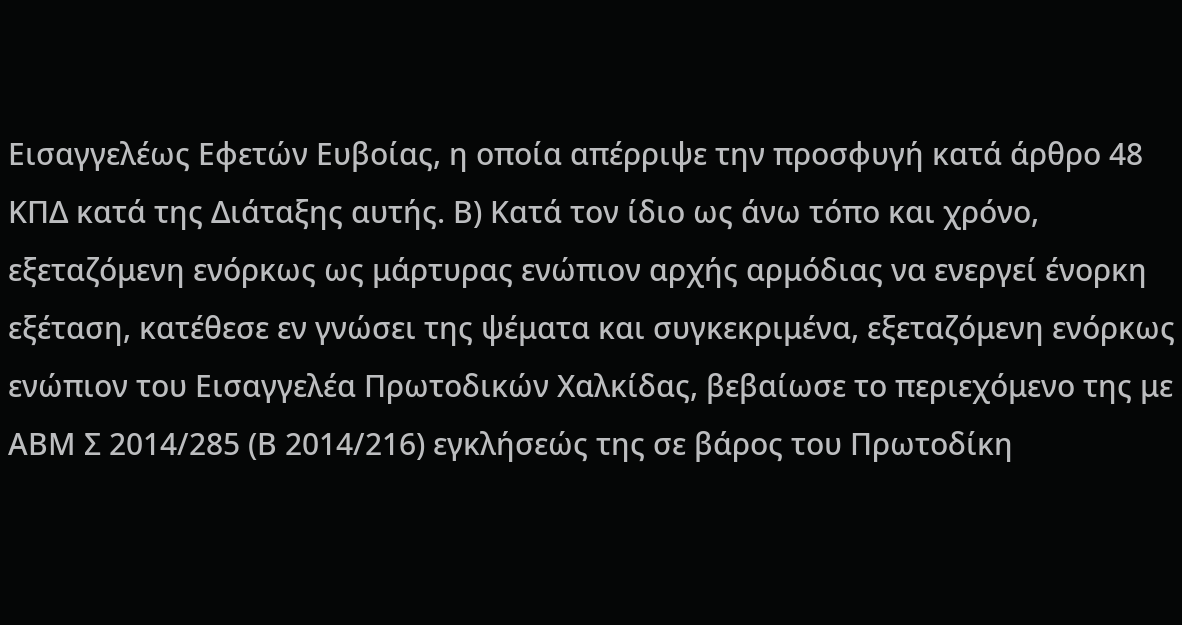Εισαγγελέως Εφετών Ευβοίας, η οποία απέρριψε την προσφυγή κατά άρθρο 48 ΚΠΔ κατά της Διάταξης αυτής. Β) Κατά τον ίδιο ως άνω τόπο και χρόνο, εξεταζόμενη ενόρκως ως μάρτυρας ενώπιον αρχής αρμόδιας να ενεργεί ένορκη εξέταση, κατέθεσε εν γνώσει της ψέματα και συγκεκριμένα, εξεταζόμενη ενόρκως ενώπιον του Εισαγγελέα Πρωτοδικών Χαλκίδας, βεβαίωσε το περιεχόμενο της με ΑΒΜ Σ 2014/285 (Β 2014/216) εγκλήσεώς της σε βάρος του Πρωτοδίκη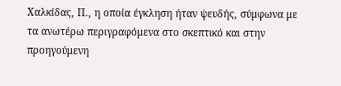Χαλκίδας, Π., η οποία έγκληση ήταν ψευδής, σύμφωνα με τα ανωτέρω περιγραφόμενα στο σκεπτικό και στην προηγούμενη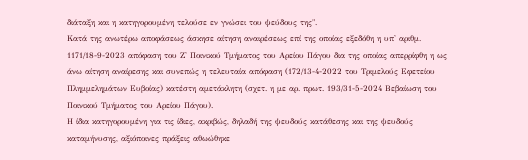διάταξη και η κατηγορουμένη τελούσε εν γνώσει του ψεύδους της".
Κατά της ανωτέρω αποφάσεως άσκησε αίτηση αναιρέσεως επί της οποίας εξεδόθη η υπ' αριθμ. 1171/18-9-2023 απόφαση του Ζ' Ποινικού Τμήματος του Αρείου Πάγου δια της οποίας απερρίφθη η ως άνω αίτηση αναίρεσης και συνεπώς η τελευταία απόφαση (172/13-4-2022 του Τριμελούς Εφετείου Πλημμελημάτων Ευβοίας) κατέστη αμετάκλητη (σχετ. η με αρ. πρωτ. 193/31-5-2024 Βεβαίωση του Ποινικού Τμήματος του Αρείου Πάγου).
Η ίδια κατηγορουμένη για τις ίδιες, ακριβώς, δηλαδή της ψευδούς κατάθεσης και της ψευδούς καταμήνυσης, αξιόποινες πράξεις αθωώθηκε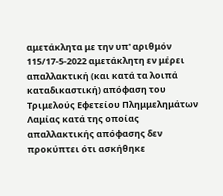αμετάκλητα με την υπ' αριθμόν 115/17-5-2022 αμετάκλητη εν μέρει απαλλακτική (και κατά τα λοιπά καταδικαστική) απόφαση του Τριμελούς Εφετείου Πλημμελημάτων Λαμίας κατά της οποίας απαλλακτικής απόφασης δεν προκύπτει ότι ασκήθηκε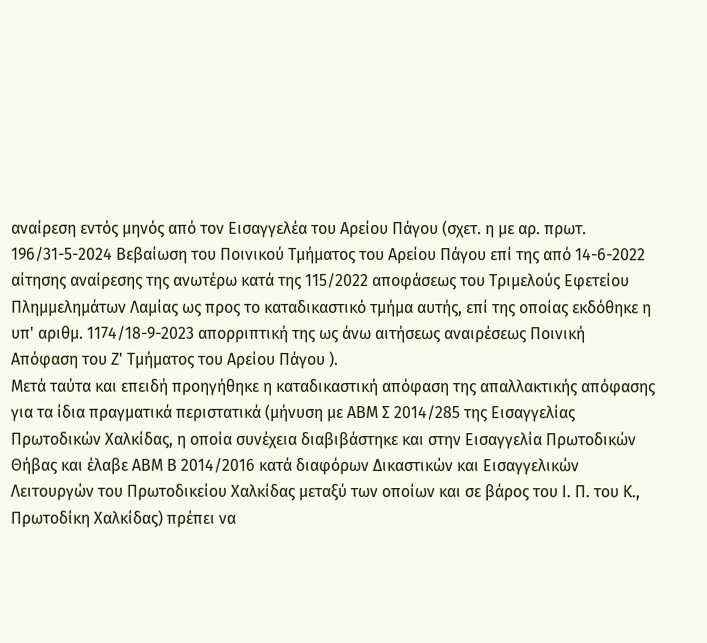αναίρεση εντός μηνός από τον Εισαγγελέα του Αρείου Πάγου (σχετ. η με αρ. πρωτ. 196/31-5-2024 Βεβαίωση του Ποινικού Τμήματος του Αρείου Πάγου επί της από 14-6-2022 αίτησης αναίρεσης της ανωτέρω κατά της 115/2022 αποφάσεως του Τριμελούς Εφετείου Πλημμελημάτων Λαμίας ως προς το καταδικαστικό τμήμα αυτής, επί της οποίας εκδόθηκε η υπ' αριθμ. 1174/18-9-2023 απορριπτική της ως άνω αιτήσεως αναιρέσεως Ποινική Απόφαση του Ζ' Τμήματος του Αρείου Πάγου ).
Μετά ταύτα και επειδή προηγήθηκε η καταδικαστική απόφαση της απαλλακτικής απόφασης για τα ίδια πραγματικά περιστατικά (μήνυση με ΑΒΜ Σ 2014/285 της Εισαγγελίας Πρωτοδικών Χαλκίδας, η οποία συνέχεια διαβιβάστηκε και στην Εισαγγελία Πρωτοδικών Θήβας και έλαβε ΑΒΜ Β 2014/2016 κατά διαφόρων Δικαστικών και Εισαγγελικών Λειτουργών του Πρωτοδικείου Χαλκίδας μεταξύ των οποίων και σε βάρος του Ι. Π. του Κ., Πρωτοδίκη Χαλκίδας) πρέπει να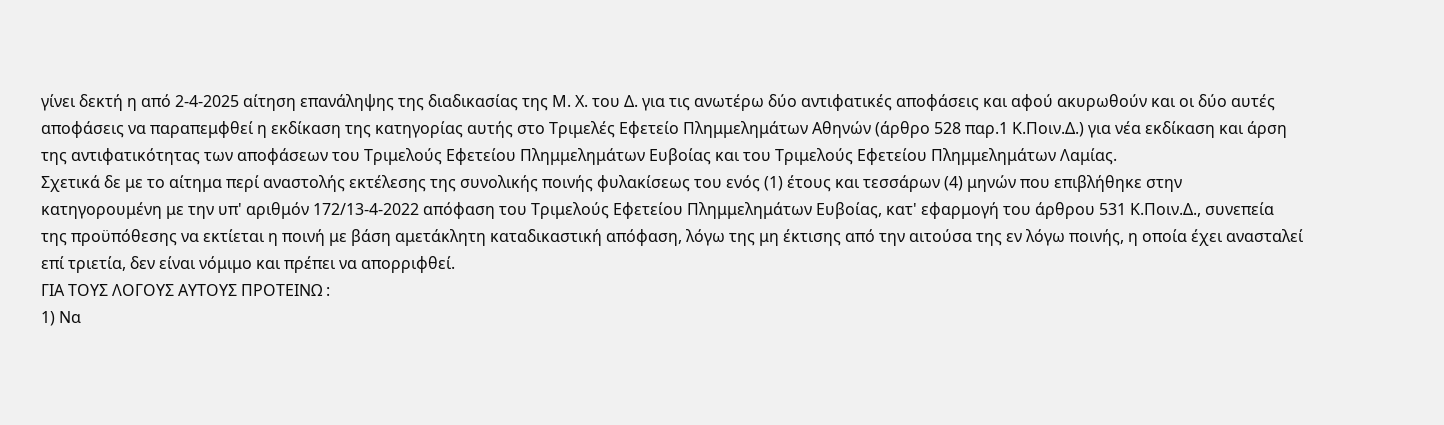γίνει δεκτή η από 2-4-2025 αίτηση επανάληψης της διαδικασίας της Μ. Χ. του Δ. για τις ανωτέρω δύο αντιφατικές αποφάσεις και αφού ακυρωθούν και οι δύο αυτές αποφάσεις να παραπεμφθεί η εκδίκαση της κατηγορίας αυτής στο Τριμελές Εφετείο Πλημμελημάτων Αθηνών (άρθρο 528 παρ.1 Κ.Ποιν.Δ.) για νέα εκδίκαση και άρση της αντιφατικότητας των αποφάσεων του Τριμελούς Εφετείου Πλημμελημάτων Ευβοίας και του Τριμελούς Εφετείου Πλημμελημάτων Λαμίας.
Σχετικά δε με το αίτημα περί αναστολής εκτέλεσης της συνολικής ποινής φυλακίσεως του ενός (1) έτους και τεσσάρων (4) μηνών που επιβλήθηκε στην κατηγορουμένη με την υπ' αριθμόν 172/13-4-2022 απόφαση του Τριμελούς Εφετείου Πλημμελημάτων Ευβοίας, κατ' εφαρμογή του άρθρου 531 Κ.Ποιν.Δ., συνεπεία της προϋπόθεσης να εκτίεται η ποινή με βάση αμετάκλητη καταδικαστική απόφαση, λόγω της μη έκτισης από την αιτούσα της εν λόγω ποινής, η οποία έχει ανασταλεί επί τριετία, δεν είναι νόμιμο και πρέπει να απορριφθεί.
ΓΙΑ ΤΟΥΣ ΛΟΓΟΥΣ ΑΥΤΟΥΣ ΠΡΟΤΕΙΝΩ :
1) Να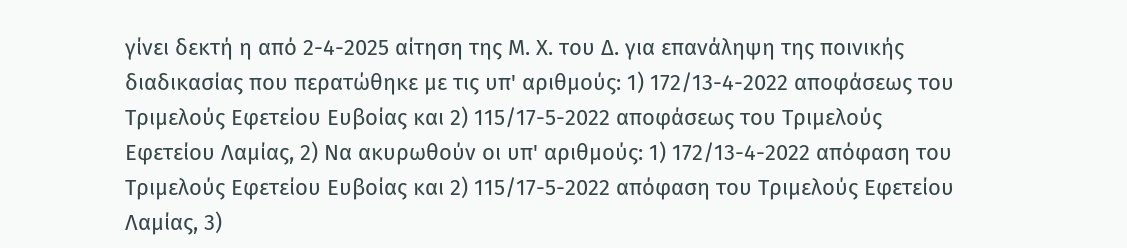γίνει δεκτή η από 2-4-2025 αίτηση της Μ. Χ. του Δ. για επανάληψη της ποινικής διαδικασίας που περατώθηκε με τις υπ' αριθμούς: 1) 172/13-4-2022 αποφάσεως του Τριμελούς Εφετείου Ευβοίας και 2) 115/17-5-2022 αποφάσεως του Τριμελούς Εφετείου Λαμίας, 2) Να ακυρωθούν οι υπ' αριθμούς: 1) 172/13-4-2022 απόφαση του Τριμελούς Εφετείου Ευβοίας και 2) 115/17-5-2022 απόφαση του Τριμελούς Εφετείου Λαμίας, 3)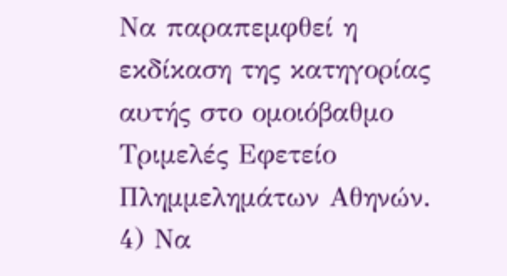Να παραπεμφθεί η εκδίκαση της κατηγορίας αυτής στο ομοιόβαθμο Τριμελές Εφετείο Πλημμελημάτων Αθηνών.
4) Να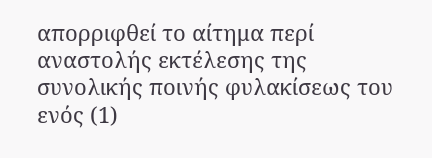απορριφθεί το αίτημα περί αναστολής εκτέλεσης της συνολικής ποινής φυλακίσεως του ενός (1)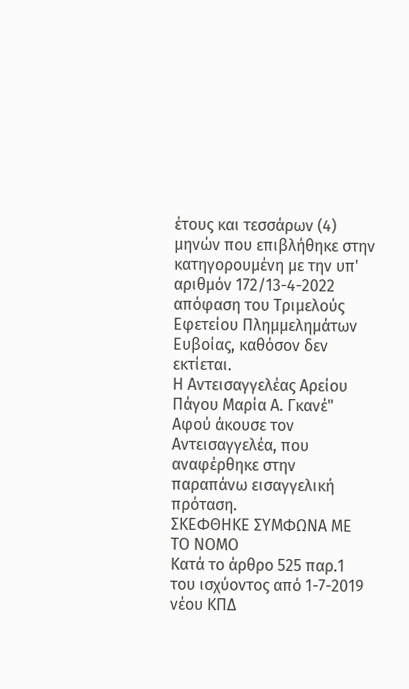έτους και τεσσάρων (4) μηνών που επιβλήθηκε στην κατηγορουμένη με την υπ' αριθμόν 172/13-4-2022 απόφαση του Τριμελούς Εφετείου Πλημμελημάτων Ευβοίας, καθόσον δεν εκτίεται.
Η Αντεισαγγελέας Αρείου Πάγου Μαρία Α. Γκανέ"
Αφού άκουσε τον Αντεισαγγελέα, που αναφέρθηκε στην παραπάνω εισαγγελική πρόταση.
ΣΚΕΦΘΗΚΕ ΣΥΜΦΩΝΑ ΜΕ ΤΟ ΝΟΜΟ
Κατά το άρθρο 525 παρ.1 του ισχύοντος από 1-7-2019 νέου ΚΠΔ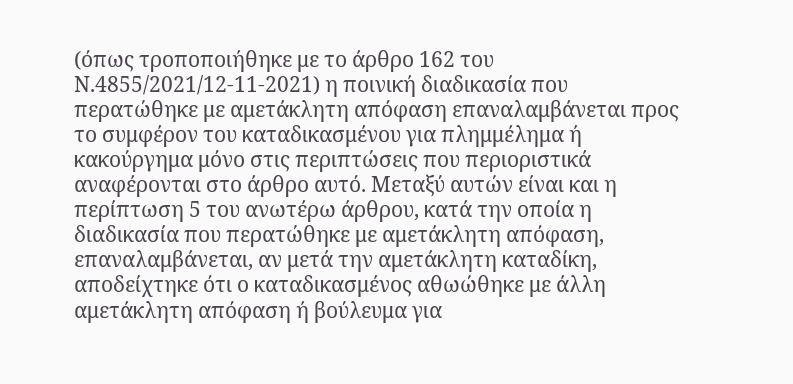(όπως τροποποιήθηκε με το άρθρο 162 του Ν.4855/2021/12-11-2021) η ποινική διαδικασία που περατώθηκε με αμετάκλητη απόφαση επαναλαμβάνεται προς το συμφέρον του καταδικασμένου για πλημμέλημα ή κακούργημα μόνο στις περιπτώσεις που περιοριστικά αναφέρονται στο άρθρο αυτό. Μεταξύ αυτών είναι και η περίπτωση 5 του ανωτέρω άρθρου, κατά την οποία η διαδικασία που περατώθηκε με αμετάκλητη απόφαση, επαναλαμβάνεται, αν μετά την αμετάκλητη καταδίκη, αποδείχτηκε ότι ο καταδικασμένος αθωώθηκε με άλλη αμετάκλητη απόφαση ή βούλευμα για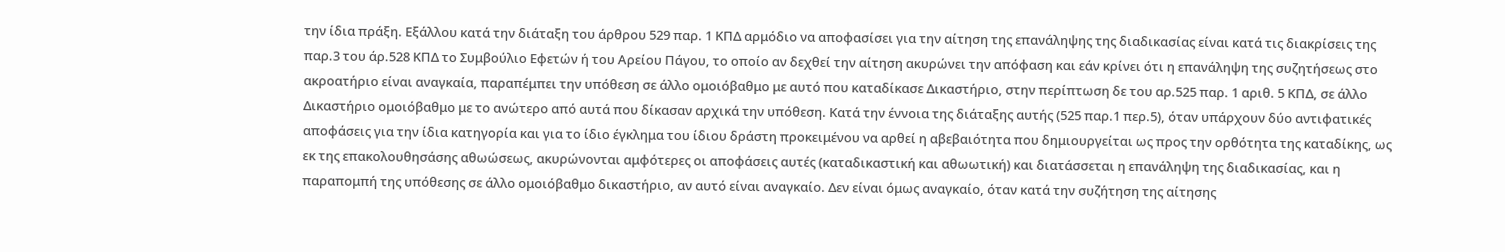την ίδια πράξη. Εξάλλου κατά την διάταξη του άρθρου 529 παρ. 1 ΚΠΔ αρμόδιο να αποφασίσει για την αίτηση της επανάληψης της διαδικασίας είναι κατά τις διακρίσεις της παρ.3 του άρ.528 ΚΠΔ το Συμβούλιο Εφετών ή του Αρείου Πάγου, το οποίο αν δεχθεί την αίτηση ακυρώνει την απόφαση και εάν κρίνει ότι η επανάληψη της συζητήσεως στο ακροατήριο είναι αναγκαία, παραπέμπει την υπόθεση σε άλλο ομοιόβαθμο με αυτό που καταδίκασε Δικαστήριο, στην περίπτωση δε του αρ.525 παρ. 1 αριθ. 5 ΚΠΔ, σε άλλο Δικαστήριο ομοιόβαθμο με το ανώτερο από αυτά που δίκασαν αρχικά την υπόθεση. Κατά την έννοια της διάταξης αυτής (525 παρ.1 περ.5), όταν υπάρχουν δύο αντιφατικές αποφάσεις για την ίδια κατηγορία και για το ίδιο έγκλημα του ίδιου δράστη προκειμένου να αρθεί η αβεβαιότητα που δημιουργείται ως προς την ορθότητα της καταδίκης, ως εκ της επακολουθησάσης αθωώσεως, ακυρώνονται αμφότερες οι αποφάσεις αυτές (καταδικαστική και αθωωτική) και διατάσσεται η επανάληψη της διαδικασίας, και η παραπομπή της υπόθεσης σε άλλο ομοιόβαθμο δικαστήριο, αν αυτό είναι αναγκαίο. Δεν είναι όμως αναγκαίο, όταν κατά την συζήτηση της αίτησης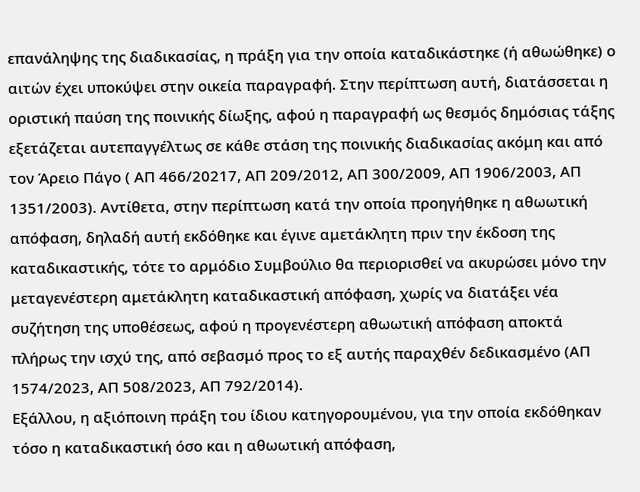επανάληψης της διαδικασίας, η πράξη για την οποία καταδικάστηκε (ή αθωώθηκε) ο αιτών έχει υποκύψει στην οικεία παραγραφή. Στην περίπτωση αυτή, διατάσσεται η οριστική παύση της ποινικής δίωξης, αφού η παραγραφή ως θεσμός δημόσιας τάξης εξετάζεται αυτεπαγγέλτως σε κάθε στάση της ποινικής διαδικασίας ακόμη και από τον Άρειο Πάγο ( ΑΠ 466/20217, ΑΠ 209/2012, ΑΠ 300/2009, ΑΠ 1906/2003, ΑΠ 1351/2003). Αντίθετα, στην περίπτωση κατά την οποία προηγήθηκε η αθωωτική απόφαση, δηλαδή αυτή εκδόθηκε και έγινε αμετάκλητη πριν την έκδοση της καταδικαστικής, τότε το αρμόδιο Συμβούλιο θα περιορισθεί να ακυρώσει μόνο την μεταγενέστερη αμετάκλητη καταδικαστική απόφαση, χωρίς να διατάξει νέα συζήτηση της υποθέσεως, αφού η προγενέστερη αθωωτική απόφαση αποκτά πλήρως την ισχύ της, από σεβασμό προς το εξ αυτής παραχθέν δεδικασμένο (ΑΠ 1574/2023, ΑΠ 508/2023, ΑΠ 792/2014).
Εξάλλου, η αξιόποινη πράξη του ίδιου κατηγορουμένου, για την οποία εκδόθηκαν τόσο η καταδικαστική όσο και η αθωωτική απόφαση,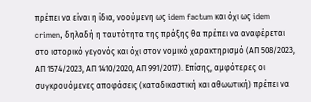πρέπει να είναι η ίδια, νοούμενη ως idem factum και όχι ως idem crimen, δηλαδή η ταυτότητα της πράξης θα πρέπει να αναφέρεται στο ιστορικό γεγονός και όχι στον νομικό χαρακτηρισμό (ΑΠ 508/2023, ΑΠ 1574/2023, ΑΠ 1410/2020, ΑΠ 991/2017). Επίσης, αμφότερες οι συγκρουόμενες αποφάσεις (καταδικαστική και αθωωτική) πρέπει να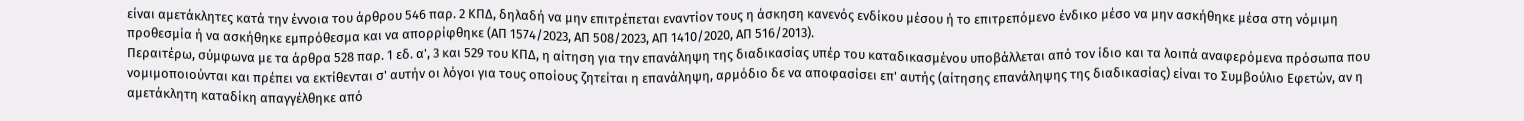είναι αμετάκλητες κατά την έννοια του άρθρου 546 παρ. 2 ΚΠΔ, δηλαδή να μην επιτρέπεται εναντίον τους η άσκηση κανενός ενδίκου μέσου ή το επιτρεπόμενο ένδικο μέσο να μην ασκήθηκε μέσα στη νόμιμη προθεσμία ή να ασκήθηκε εμπρόθεσμα και να απορρίφθηκε (ΑΠ 1574/2023, ΑΠ 508/2023, ΑΠ 1410/2020, ΑΠ 516/2013).
Περαιτέρω, σύμφωνα με τα άρθρα 528 παρ. 1 εδ. α', 3 και 529 του ΚΠΔ, η αίτηση για την επανάληψη της διαδικασίας υπέρ του καταδικασμένου υποβάλλεται από τον ίδιο και τα λοιπά αναφερόμενα πρόσωπα που νομιμοποιούνται και πρέπει να εκτίθενται σ' αυτήν οι λόγοι για τους οποίους ζητείται η επανάληψη, αρμόδιο δε να αποφασίσει επ' αυτής (αίτησης επανάληψης της διαδικασίας) είναι το Συμβούλιο Εφετών, αν η αμετάκλητη καταδίκη απαγγέλθηκε από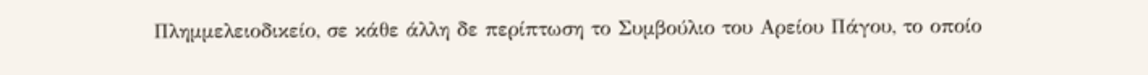Πλημμελειοδικείο, σε κάθε άλλη δε περίπτωση το Συμβούλιο του Αρείου Πάγου, το οποίο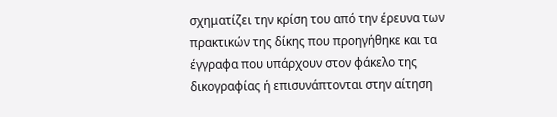σχηματίζει την κρίση του από την έρευνα των πρακτικών της δίκης που προηγήθηκε και τα έγγραφα που υπάρχουν στον φάκελο της δικογραφίας ή επισυνάπτονται στην αίτηση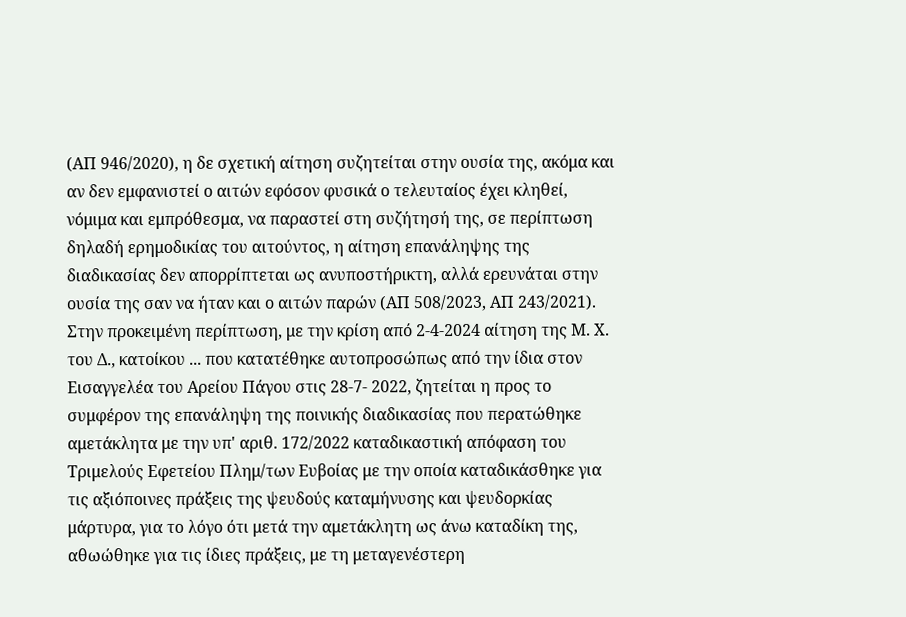(ΑΠ 946/2020), η δε σχετική αίτηση συζητείται στην ουσία της, ακόμα και αν δεν εμφανιστεί ο αιτών εφόσον φυσικά ο τελευταίος έχει κληθεί, νόμιμα και εμπρόθεσμα, να παραστεί στη συζήτησή της, σε περίπτωση δηλαδή ερημοδικίας του αιτούντος, η αίτηση επανάληψης της διαδικασίας δεν απορρίπτεται ως ανυποστήρικτη, αλλά ερευνάται στην ουσία της σαν να ήταν και ο αιτών παρών (ΑΠ 508/2023, ΑΠ 243/2021).
Στην προκειμένη περίπτωση, με την κρίση από 2-4-2024 αίτηση της Μ. Χ. του Δ., κατοίκου ... που κατατέθηκε αυτοπροσώπως από την ίδια στον Εισαγγελέα του Αρείου Πάγου στις 28-7- 2022, ζητείται η προς το συμφέρον της επανάληψη της ποινικής διαδικασίας που περατώθηκε αμετάκλητα με την υπ' αριθ. 172/2022 καταδικαστική απόφαση του Τριμελούς Εφετείου Πλημ/των Ευβοίας με την οποία καταδικάσθηκε για τις αξιόποινες πράξεις της ψευδούς καταμήνυσης και ψευδορκίας μάρτυρα, για το λόγο ότι μετά την αμετάκλητη ως άνω καταδίκη της, αθωώθηκε για τις ίδιες πράξεις, με τη μεταγενέστερη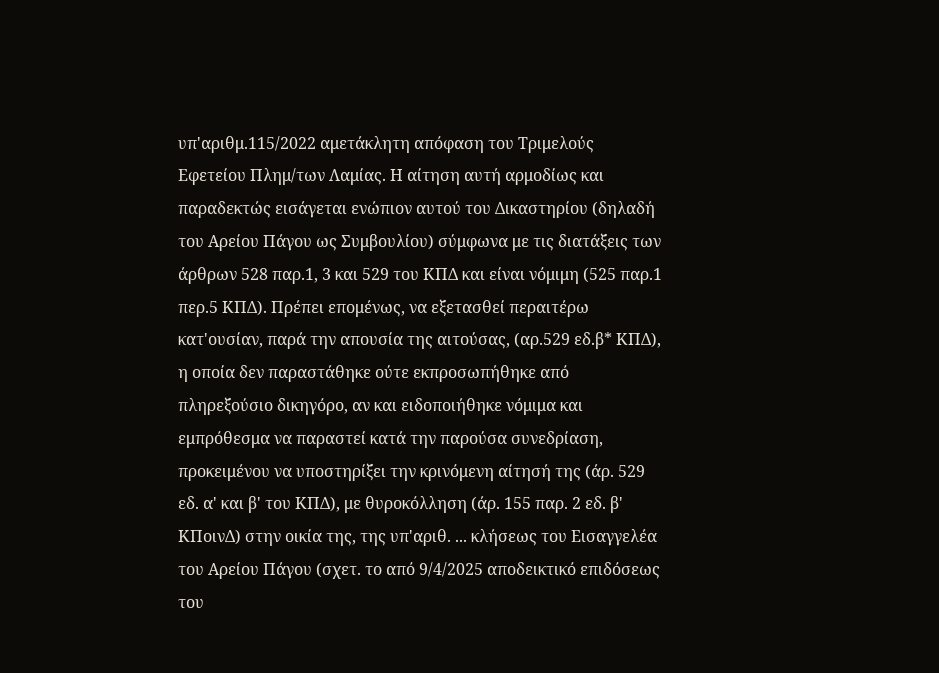υπ'αριθμ.115/2022 αμετάκλητη απόφαση του Τριμελούς Εφετείου Πλημ/των Λαμίας. Η αίτηση αυτή αρμοδίως και παραδεκτώς εισάγεται ενώπιον αυτού του Δικαστηρίου (δηλαδή του Αρείου Πάγου ως Συμβουλίου) σύμφωνα με τις διατάξεις των άρθρων 528 παρ.1, 3 και 529 του ΚΠΔ και είναι νόμιμη (525 παρ.1 περ.5 ΚΠΔ). Πρέπει επομένως, να εξετασθεί περαιτέρω κατ'ουσίαν, παρά την απουσία της αιτούσας, (αρ.529 εδ.β* ΚΠΔ), η οποία δεν παραστάθηκε ούτε εκπροσωπήθηκε από πληρεξούσιο δικηγόρο, αν και ειδοποιήθηκε νόμιμα και εμπρόθεσμα να παραστεί κατά την παρούσα συνεδρίαση, προκειμένου να υποστηρίξει την κρινόμενη αίτησή της (άρ. 529 εδ. α' και β' του ΚΠΔ), με θυροκόλληση (άρ. 155 παρ. 2 εδ. β' ΚΠοινΔ) στην οικία της, της υπ'αριθ. ... κλήσεως του Εισαγγελέα του Αρείου Πάγου (σχετ. το από 9/4/2025 αποδεικτικό επιδόσεως του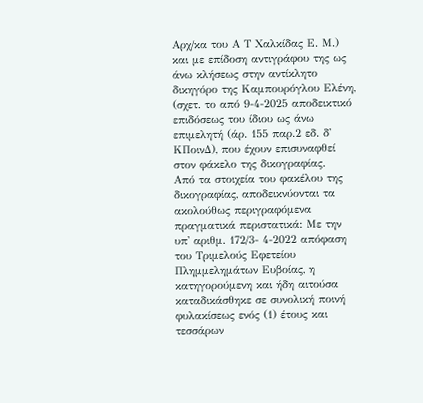Αρχ/κα του Α Τ Χαλκίδας Ε. Μ.) και με επίδοση αντιγράφου της ως άνω κλήσεως στην αντίκλητο δικηγόρο της Καμπουρόγλου Ελένη, (σχετ. το από 9-4-2025 αποδεικτικό επιδόσεως του ίδιου ως άνω επιμελητή (άρ. 155 παρ.2 εδ. δ' ΚΠοινΔ), που έχουν επισυναφθεί στον φάκελο της δικογραφίας.
Από τα στοιχεία του φακέλου της δικογραφίας, αποδεικνύονται τα ακολούθως περιγραφόμενα πραγματικά περιστατικά: Με την υπ' αριθμ. 172/3- 4-2022 απόφαση του Τριμελούς Εφετείου Πλημμελημάτων Ευβοίας, η κατηγορούμενη και ήδη αιτούσα καταδικάσθηκε σε συνολική ποινή φυλακίσεως ενός (1) έτους και τεσσάρων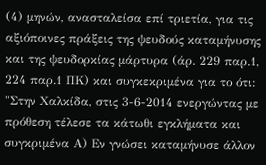(4) μηνών, ανασταλείσα επί τριετία, για τις αξιόποινες πράξεις της ψευδούς καταμήνυσης και της ψευδορκίας μάρτυρα (άρ. 229 παρ.1, 224 παρ.1 ΠΚ) και συγκεκριμένα για το ότι: "Στην Χαλκίδα, στις 3-6-2014 ενεργώντας με πρόθεση τέλεσε τα κάτωθι εγκλήματα και συγκριμένα Α) Εν γνώσει καταμήνυσε άλλον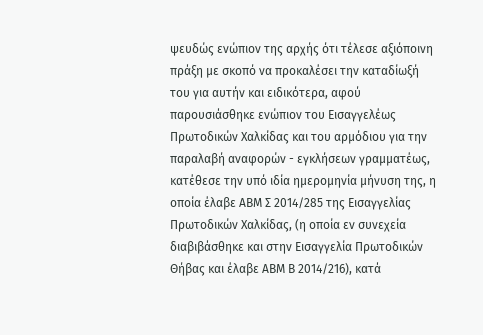ψευδώς ενώπιον της αρχής ότι τέλεσε αξιόποινη πράξη με σκοπό να προκαλέσει την καταδίωξή του για αυτήν και ειδικότερα, αφού παρουσιάσθηκε ενώπιον του Εισαγγελέως Πρωτοδικών Χαλκίδας και του αρμόδιου για την παραλαβή αναφορών - εγκλήσεων γραμματέως, κατέθεσε την υπό ιδία ημερομηνία μήνυση της, η οποία έλαβε ΑΒΜ Σ 2014/285 της Εισαγγελίας Πρωτοδικών Χαλκίδας, (η οποία εν συνεχεία διαβιβάσθηκε και στην Εισαγγελία Πρωτοδικών Θήβας και έλαβε ΑΒΜ Β 2014/216), κατά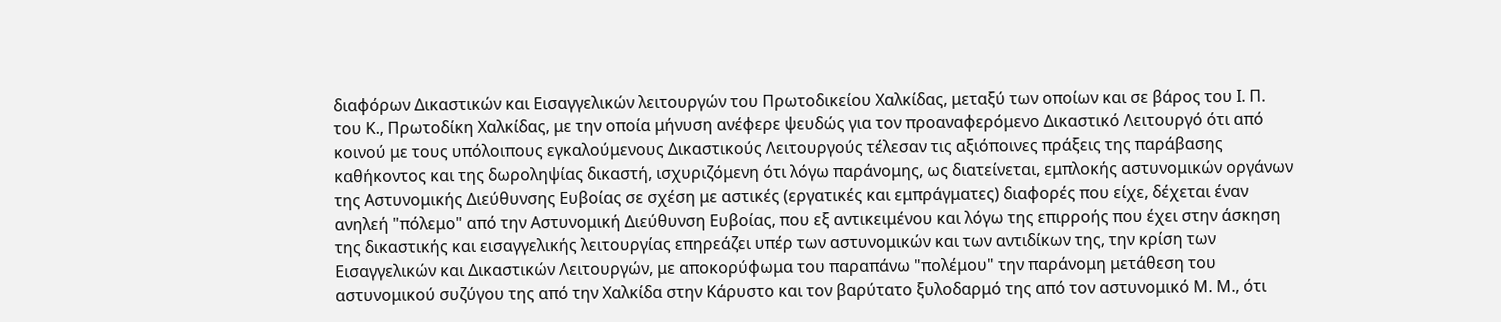διαφόρων Δικαστικών και Εισαγγελικών λειτουργών του Πρωτοδικείου Χαλκίδας, μεταξύ των οποίων και σε βάρος του Ι. Π. του Κ., Πρωτοδίκη Χαλκίδας, με την οποία μήνυση ανέφερε ψευδώς για τον προαναφερόμενο Δικαστικό Λειτουργό ότι από κοινού με τους υπόλοιπους εγκαλούμενους Δικαστικούς Λειτουργούς τέλεσαν τις αξιόποινες πράξεις της παράβασης καθήκοντος και της δωροληψίας δικαστή, ισχυριζόμενη ότι λόγω παράνομης, ως διατείνεται, εμπλοκής αστυνομικών οργάνων της Αστυνομικής Διεύθυνσης Ευβοίας σε σχέση με αστικές (εργατικές και εμπράγματες) διαφορές που είχε, δέχεται έναν ανηλεή "πόλεμο" από την Αστυνομική Διεύθυνση Ευβοίας, που εξ αντικειμένου και λόγω της επιρροής που έχει στην άσκηση της δικαστικής και εισαγγελικής λειτουργίας επηρεάζει υπέρ των αστυνομικών και των αντιδίκων της, την κρίση των Εισαγγελικών και Δικαστικών Λειτουργών, με αποκορύφωμα του παραπάνω "πολέμου" την παράνομη μετάθεση του αστυνομικού συζύγου της από την Χαλκίδα στην Κάρυστο και τον βαρύτατο ξυλοδαρμό της από τον αστυνομικό Μ. Μ., ότι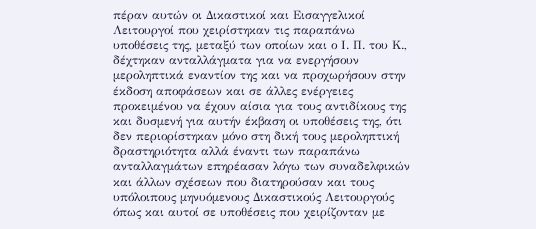πέραν αυτών οι Δικαστικοί και Εισαγγελικοί Λειτουργοί που χειρίστηκαν τις παραπάνω υποθέσεις της, μεταξύ των οποίων και ο Ι. Π. του Κ., δέχτηκαν ανταλλάγματα για να ενεργήσουν μεροληπτικά εναντίον της και να προχωρήσουν στην έκδοση αποφάσεων και σε άλλες ενέργειες προκειμένου να έχουν αίσια για τους αντιδίκους της και δυσμενή για αυτήν έκβαση οι υποθέσεις της, ότι δεν περιορίστηκαν μόνο στη δική τους μεροληπτική δραστηριότητα αλλά έναντι των παραπάνω ανταλλαγμάτων επηρέασαν λόγω των συναδελφικών και άλλων σχέσεων που διατηρούσαν και τους υπόλοιπους μηνυόμενους Δικαστικούς Λειτουργούς όπως και αυτοί σε υποθέσεις που χειρίζονταν με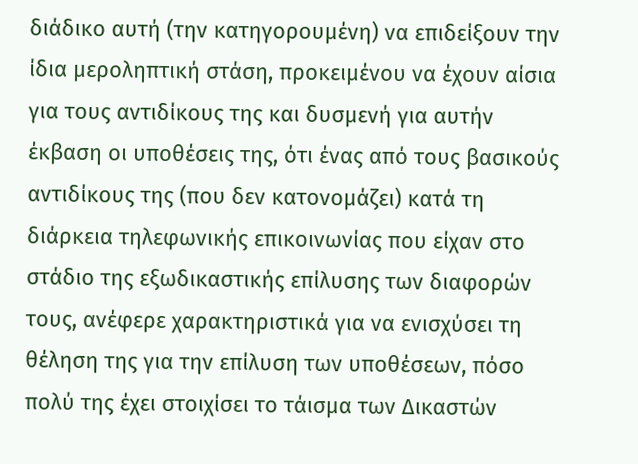διάδικο αυτή (την κατηγορουμένη) να επιδείξουν την ίδια μεροληπτική στάση, προκειμένου να έχουν αίσια για τους αντιδίκους της και δυσμενή για αυτήν έκβαση οι υποθέσεις της, ότι ένας από τους βασικούς αντιδίκους της (που δεν κατονομάζει) κατά τη διάρκεια τηλεφωνικής επικοινωνίας που είχαν στο στάδιο της εξωδικαστικής επίλυσης των διαφορών τους, ανέφερε χαρακτηριστικά για να ενισχύσει τη θέληση της για την επίλυση των υποθέσεων, πόσο πολύ της έχει στοιχίσει το τάισμα των Δικαστών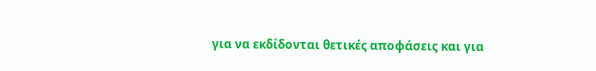για να εκδίδονται θετικές αποφάσεις και για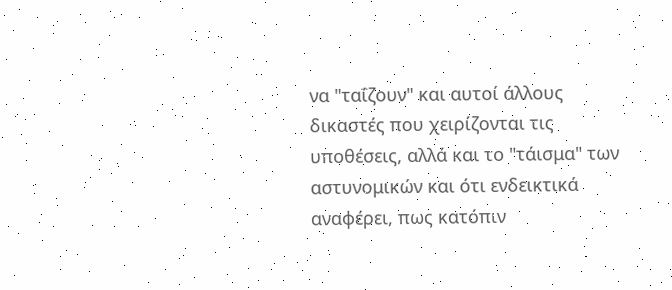να "ταΐζουν" και αυτοί άλλους δικαστές που χειρίζονται τις υποθέσεις, αλλά και το "τάισμα" των αστυνομικών και ότι ενδεικτικά αναφέρει, πως κατόπιν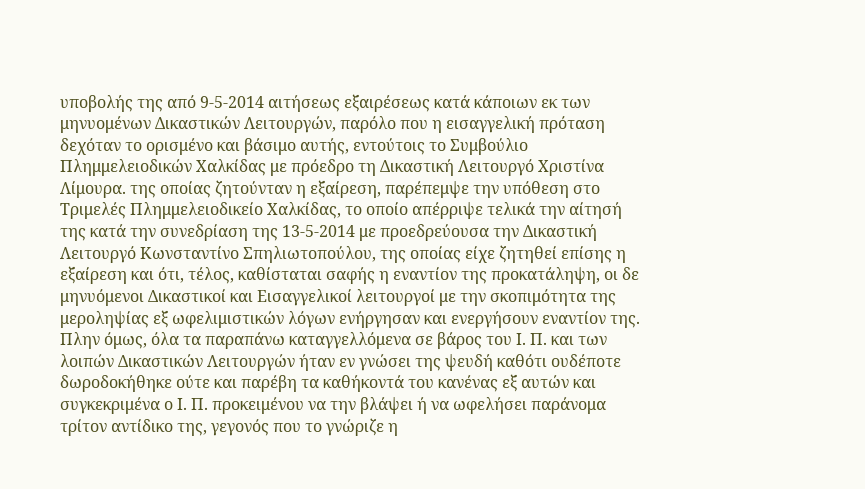υποβολής της από 9-5-2014 αιτήσεως εξαιρέσεως κατά κάποιων εκ των μηνυομένων Δικαστικών Λειτουργών, παρόλο που η εισαγγελική πρόταση δεχόταν το ορισμένο και βάσιμο αυτής, εντούτοις το Συμβούλιο Πλημμελειοδικών Χαλκίδας με πρόεδρο τη Δικαστική Λειτουργό Χριστίνα Λίμουρα. της οποίας ζητούνταν η εξαίρεση, παρέπεμψε την υπόθεση στο Τριμελές Πλημμελειοδικείο Χαλκίδας, το οποίο απέρριψε τελικά την αίτησή της κατά την συνεδρίαση της 13-5-2014 με προεδρεύουσα την Δικαστική Λειτουργό Κωνσταντίνο Σπηλιωτοπούλου, της οποίας είχε ζητηθεί επίσης η εξαίρεση και ότι, τέλος, καθίσταται σαφής η εναντίον της προκατάληψη, οι δε μηνυόμενοι Δικαστικοί και Εισαγγελικοί λειτουργοί με την σκοπιμότητα της μεροληψίας εξ ωφελιμιστικών λόγων ενήργησαν και ενεργήσουν εναντίον της. Πλην όμως, όλα τα παραπάνω καταγγελλόμενα σε βάρος του Ι. Π. και των λοιπών Δικαστικών Λειτουργών ήταν εν γνώσει της ψευδή καθότι ουδέποτε δωροδοκήθηκε ούτε και παρέβη τα καθήκοντά του κανένας εξ αυτών και συγκεκριμένα ο Ι. Π. προκειμένου να την βλάψει ή να ωφελήσει παράνομα τρίτον αντίδικο της, γεγονός που το γνώριζε η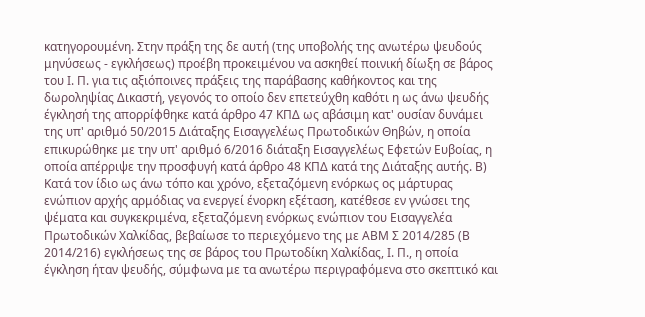κατηγορουμένη. Στην πράξη της δε αυτή (της υποβολής της ανωτέρω ψευδούς μηνύσεως - εγκλήσεως) προέβη προκειμένου να ασκηθεί ποινική δίωξη σε βάρος του Ι. Π. για τις αξιόποινες πράξεις της παράβασης καθήκοντος και της δωροληψίας Δικαστή, γεγονός το οποίο δεν επετεύχθη καθότι η ως άνω ψευδής έγκλησή της απορρίφθηκε κατά άρθρο 47 ΚΠΔ ως αβάσιμη κατ' ουσίαν δυνάμει της υπ' αριθμό 50/2015 Διάταξης Εισαγγελέως Πρωτοδικών Θηβών, η οποία επικυρώθηκε με την υπ' αριθμό 6/2016 διάταξη Εισαγγελέως Εφετών Ευβοίας, η οποία απέρριψε την προσφυγή κατά άρθρο 48 ΚΠΔ κατά της Διάταξης αυτής. Β) Κατά τον ίδιο ως άνω τόπο και χρόνο, εξεταζόμενη ενόρκως ος μάρτυρας ενώπιον αρχής αρμόδιας να ενεργεί ένορκη εξέταση, κατέθεσε εν γνώσει της ψέματα και συγκεκριμένα, εξεταζόμενη ενόρκως ενώπιον του Εισαγγελέα Πρωτοδικών Χαλκίδας, βεβαίωσε το περιεχόμενο της με ΑΒΜ Σ 2014/285 (Β 2014/216) εγκλήσεως της σε βάρος του Πρωτοδίκη Χαλκίδας, Ι. Π., η οποία έγκληση ήταν ψευδής, σύμφωνα με τα ανωτέρω περιγραφόμενα στο σκεπτικό και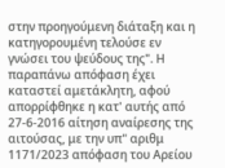στην προηγούμενη διάταξη και η κατηγορουμένη τελούσε εν γνώσει του ψεύδους της". Η παραπάνω απόφαση έχει καταστεί αμετάκλητη, αφού απορρίφθηκε η κατ' αυτής από 27-6-2016 αίτηση αναίρεσης της αιτούσας, με την υπ" αριθμ 1171/2023 απόφαση του Αρείου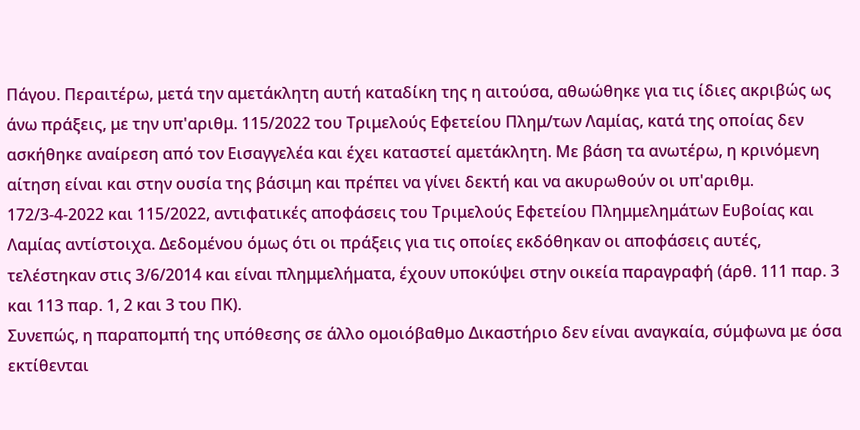Πάγου. Περαιτέρω, μετά την αμετάκλητη αυτή καταδίκη της η αιτούσα, αθωώθηκε για τις ίδιες ακριβώς ως άνω πράξεις, με την υπ'αριθμ. 115/2022 του Τριμελούς Εφετείου Πλημ/των Λαμίας, κατά της οποίας δεν ασκήθηκε αναίρεση από τον Εισαγγελέα και έχει καταστεί αμετάκλητη. Με βάση τα ανωτέρω, η κρινόμενη αίτηση είναι και στην ουσία της βάσιμη και πρέπει να γίνει δεκτή και να ακυρωθούν οι υπ'αριθμ. 172/3-4-2022 και 115/2022, αντιφατικές αποφάσεις του Τριμελούς Εφετείου Πλημμελημάτων Ευβοίας και Λαμίας αντίστοιχα. Δεδομένου όμως ότι οι πράξεις για τις οποίες εκδόθηκαν οι αποφάσεις αυτές, τελέστηκαν στις 3/6/2014 και είναι πλημμελήματα, έχουν υποκύψει στην οικεία παραγραφή (άρθ. 111 παρ. 3 και 113 παρ. 1, 2 και 3 του ΠΚ).
Συνεπώς, η παραπομπή της υπόθεσης σε άλλο ομοιόβαθμο Δικαστήριο δεν είναι αναγκαία, σύμφωνα με όσα εκτίθενται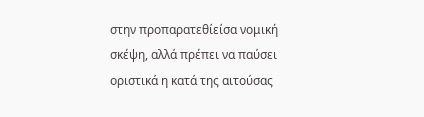στην προπαρατεθίείσα νομική σκέψη, αλλά πρέπει να παύσει οριστικά η κατά της αιτούσας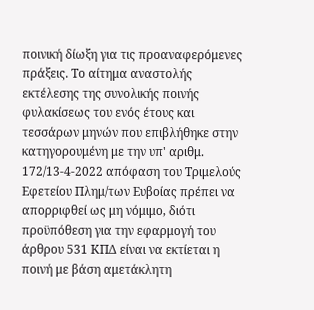ποινική δίωξη για τις προαναφερόμενες πράξεις. Το αίτημα αναστολής εκτέλεσης της συνολικής ποινής φυλακίσεως του ενός έτους και τεσσάρων μηνών που επιβλήθηκε στην κατηγορουμένη με την υπ' αριθμ. 172/13-4-2022 απόφαση του Τριμελούς Εφετείου Πλημ/των Ευβοίας πρέπει να απορριφθεί ως μη νόμιμο, διότι προϋπόθεση για την εφαρμογή του άρθρου 531 ΚΠΔ είναι να εκτίεται η ποινή με βάση αμετάκλητη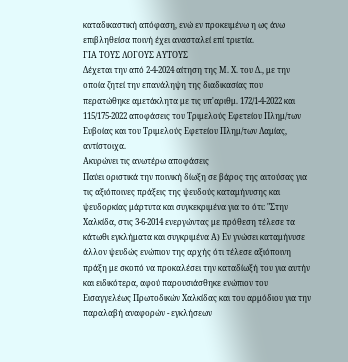καταδικαστική απόφαση, ενώ εν προκειμένω η ως άνω επιβληθείσα ποινή έχει ανασταλεί επί τριετία.
ΓΙΑ ΤΟΥΣ ΛΟΓΟΥΣ ΑΥΤΟΥΣ
Δέχεται την από 2-4-2024 αίτηση της Μ. Χ. του Δ., με την οποία ζητεί την επανάληψη της διαδικασίας που περατώθηκε αμετάκλητα με τις υπ'αριθμ. 172/1-4-2022 και 115/175-2022 αποφάσεις του Τριμελούς Εφετείου Πλημ/των Ευβοίας και του Τριμελούς Εφετείου Πλημ/των Λαμίας, αντίστοιχα.
Ακυρώνει τις ανωτέρω αποφάσεις
Παύει οριστικά την ποινική δίωξη σε βάρος της αιτούσας για τις αξιόποινες πράξεις της ψευδούς καταμήνυσης και ψευδορκίας μάρτυτα και συγκεκριμένα για το ότι: "Στην Χαλκίδα, στις 3-6-2014 ενεργώντας με πρόθεση τέλεσε τα κάτωθι εγκλήματα και συγκριμένα Α) Εν γνώσει καταμήνυσε άλλον ψευδώς ενώπιον της αρχής ότι τέλεσε αξιόποινη πράξη με σκοπό να προκαλέσει την καταδίωξή του για αυτήν και ειδικότερα, αφού παρουσιάσθηκε ενώπιον του Εισαγγελέως Πρωτοδικών Χαλκίδας και του αρμόδιου για την παραλαβή αναφορών - εγκλήσεων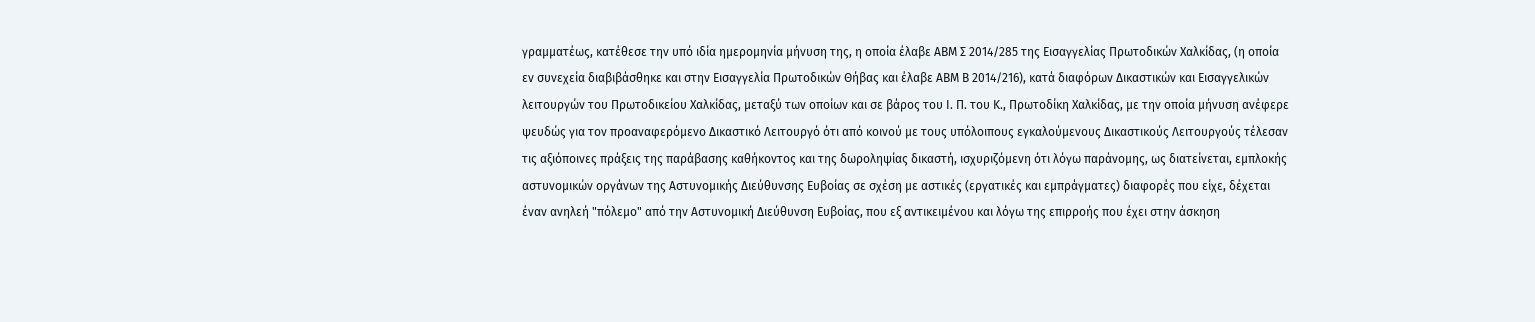γραμματέως, κατέθεσε την υπό ιδία ημερομηνία μήνυση της, η οποία έλαβε ΑΒΜ Σ 2014/285 της Εισαγγελίας Πρωτοδικών Χαλκίδας, (η οποία εν συνεχεία διαβιβάσθηκε και στην Εισαγγελία Πρωτοδικών Θήβας και έλαβε ΑΒΜ Β 2014/216), κατά διαφόρων Δικαστικών και Εισαγγελικών λειτουργών του Πρωτοδικείου Χαλκίδας, μεταξύ των οποίων και σε βάρος του Ι. Π. του Κ., Πρωτοδίκη Χαλκίδας, με την οποία μήνυση ανέφερε ψευδώς για τον προαναφερόμενο Δικαστικό Λειτουργό ότι από κοινού με τους υπόλοιπους εγκαλούμενους Δικαστικούς Λειτουργούς τέλεσαν τις αξιόποινες πράξεις της παράβασης καθήκοντος και της δωροληψίας δικαστή, ισχυριζόμενη ότι λόγω παράνομης, ως διατείνεται, εμπλοκής αστυνομικών οργάνων της Αστυνομικής Διεύθυνσης Ευβοίας σε σχέση με αστικές (εργατικές και εμπράγματες) διαφορές που είχε, δέχεται έναν ανηλεή "πόλεμο" από την Αστυνομική Διεύθυνση Ευβοίας, που εξ αντικειμένου και λόγω της επιρροής που έχει στην άσκηση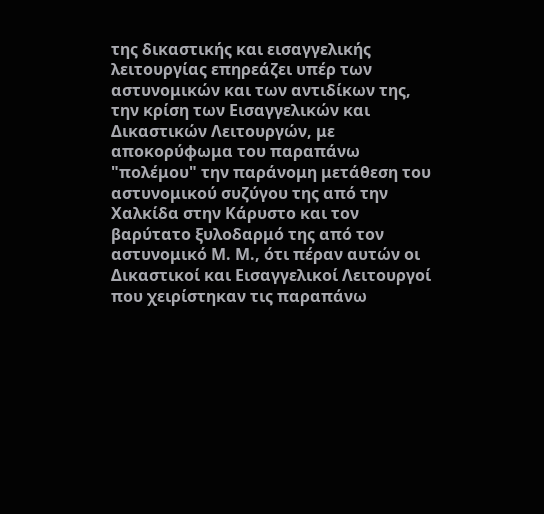της δικαστικής και εισαγγελικής λειτουργίας επηρεάζει υπέρ των αστυνομικών και των αντιδίκων της, την κρίση των Εισαγγελικών και Δικαστικών Λειτουργών, με αποκορύφωμα του παραπάνω "πολέμου" την παράνομη μετάθεση του αστυνομικού συζύγου της από την Χαλκίδα στην Κάρυστο και τον βαρύτατο ξυλοδαρμό της από τον αστυνομικό Μ. Μ., ότι πέραν αυτών οι Δικαστικοί και Εισαγγελικοί Λειτουργοί που χειρίστηκαν τις παραπάνω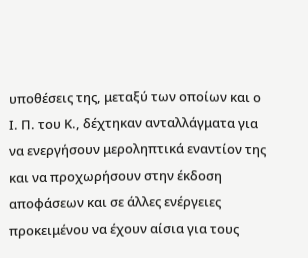υποθέσεις της, μεταξύ των οποίων και ο Ι. Π. του Κ., δέχτηκαν ανταλλάγματα για να ενεργήσουν μεροληπτικά εναντίον της και να προχωρήσουν στην έκδοση αποφάσεων και σε άλλες ενέργειες προκειμένου να έχουν αίσια για τους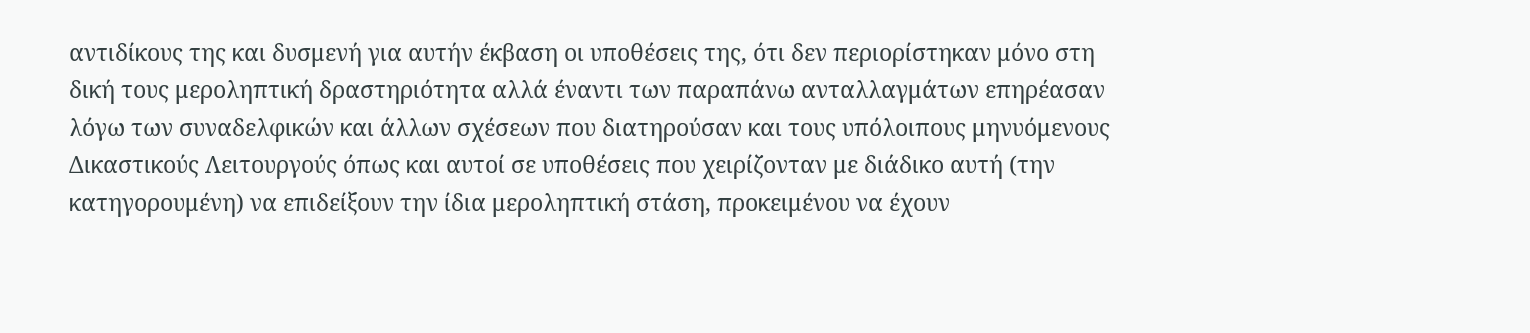αντιδίκους της και δυσμενή για αυτήν έκβαση οι υποθέσεις της, ότι δεν περιορίστηκαν μόνο στη δική τους μεροληπτική δραστηριότητα αλλά έναντι των παραπάνω ανταλλαγμάτων επηρέασαν λόγω των συναδελφικών και άλλων σχέσεων που διατηρούσαν και τους υπόλοιπους μηνυόμενους Δικαστικούς Λειτουργούς όπως και αυτοί σε υποθέσεις που χειρίζονταν με διάδικο αυτή (την κατηγορουμένη) να επιδείξουν την ίδια μεροληπτική στάση, προκειμένου να έχουν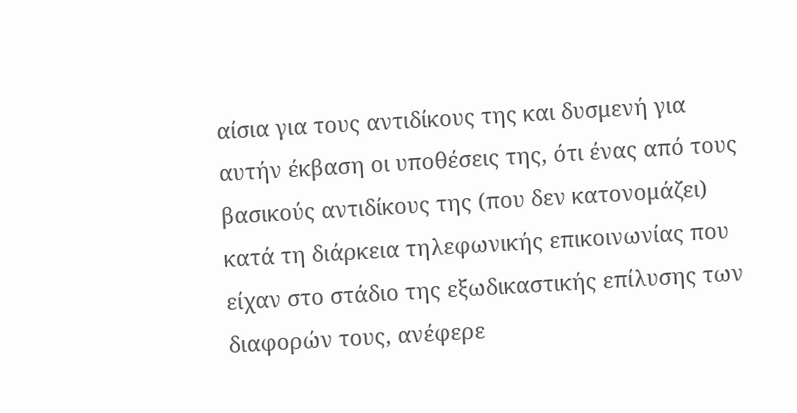αίσια για τους αντιδίκους της και δυσμενή για αυτήν έκβαση οι υποθέσεις της, ότι ένας από τους βασικούς αντιδίκους της (που δεν κατονομάζει) κατά τη διάρκεια τηλεφωνικής επικοινωνίας που είχαν στο στάδιο της εξωδικαστικής επίλυσης των διαφορών τους, ανέφερε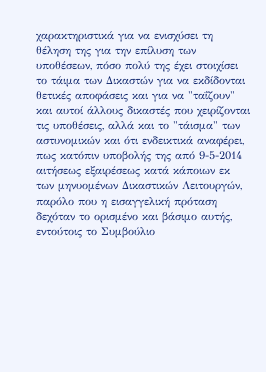χαρακτηριστικά για να ενισχύσει τη θέληση της για την επίλυση των υποθέσεων, πόσο πολύ της έχει στοιχίσει το τάιμα των Δικαστών για να εκδίδονται θετικές αποφάσεις και για να "ταΐζουν" και αυτοί άλλους δικαστές που χειρίζονται τις υποθέσεις, αλλά και το "τάισμα" των αστυνομικών και ότι ενδεικτικά αναφέρει, πως κατόπιν υποβολής της από 9-5-2014 αιτήσεως εξαιρέσεως κατά κάποιων εκ των μηνυομένων Δικαστικών Λειτουργών, παρόλο που η εισαγγελική πρόταση δεχόταν το ορισμένο και βάσιμο αυτής, εντούτοις το Συμβούλιο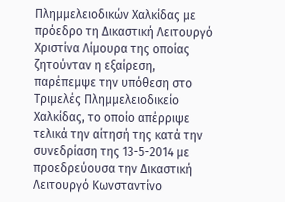Πλημμελειοδικών Χαλκίδας με πρόεδρο τη Δικαστική Λειτουργό Χριστίνα Λίμουρα της οποίας ζητούνταν η εξαίρεση, παρέπεμψε την υπόθεση στο Τριμελές Πλημμελειοδικείο Χαλκίδας, το οποίο απέρριψε τελικά την αίτησή της κατά την συνεδρίαση της 13-5-2014 με προεδρεύουσα την Δικαστική Λειτουργό Κωνσταντίνο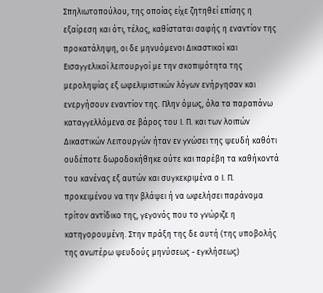Σπηλιωτοπούλου, της οποίας είχε ζητηθεί επίσης η εξαίρεση και ότι, τέλος, καθίσταται σαφής η εναντίον της προκατάληψη, οι δε μηνυόμενοι Δικαστικοί και Εισαγγελικοί λειτουργοί με την σκοπιμότητα της μεροληψίας εξ ωφελιμιστικών λόγων ενήργησαν και ενεργήσουν εναντίον της. Πλην όμως, όλα τα παραπάνω καταγγελλόμενα σε βάρος του Ι. Π. και των λοιπών Δικαστικών Λειτουργών ήταν εν γνώσει της ψευδή καθότι ουδέποτε δωροδοκήθηκε ούτε και παρέβη τα καθήκοντά του κανένας εξ αυτών και συγκεκριμένα ο Ι. Π. προκειμένου να την βλάψει ή να ωφελήσει παράνομα τρίτον αντίδικο της, γεγονός που το γνώριζε η κατηγορουμένη. Στην πράξη της δε αυτή (της υποβολής της ανωτέρω ψευδούς μηνύσεως - εγκλήσεως)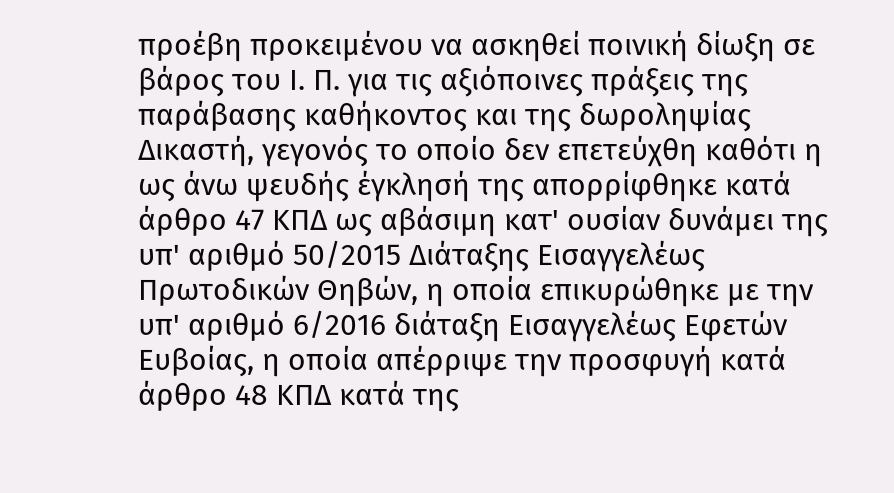προέβη προκειμένου να ασκηθεί ποινική δίωξη σε βάρος του Ι. Π. για τις αξιόποινες πράξεις της παράβασης καθήκοντος και της δωροληψίας Δικαστή, γεγονός το οποίο δεν επετεύχθη καθότι η ως άνω ψευδής έγκλησή της απορρίφθηκε κατά άρθρο 47 ΚΠΔ ως αβάσιμη κατ' ουσίαν δυνάμει της υπ' αριθμό 50/2015 Διάταξης Εισαγγελέως Πρωτοδικών Θηβών, η οποία επικυρώθηκε με την υπ' αριθμό 6/2016 διάταξη Εισαγγελέως Εφετών Ευβοίας, η οποία απέρριψε την προσφυγή κατά άρθρο 48 ΚΠΔ κατά της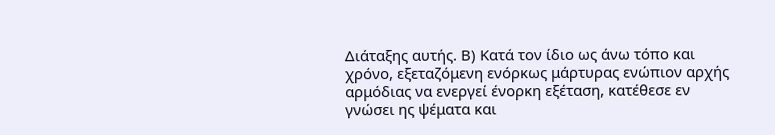Διάταξης αυτής. Β) Κατά τον ίδιο ως άνω τόπο και χρόνο, εξεταζόμενη ενόρκως μάρτυρας ενώπιον αρχής αρμόδιας να ενεργεί ένορκη εξέταση, κατέθεσε εν γνώσει ης ψέματα και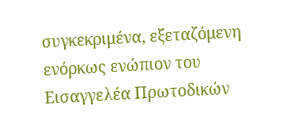συγκεκριμένα, εξεταζόμενη ενόρκως ενώπιον του Εισαγγελέα Πρωτοδικών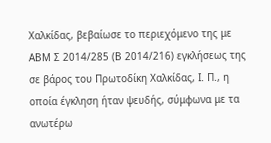Χαλκίδας, βεβαίωσε το περιεχόμενο της με ΑΒΜ Σ 2014/285 (Β 2014/216) εγκλήσεως της σε βάρος του Πρωτοδίκη Χαλκίδας, Ι. Π., η οποία έγκληση ήταν ψευδής, σύμφωνα με τα ανωτέρω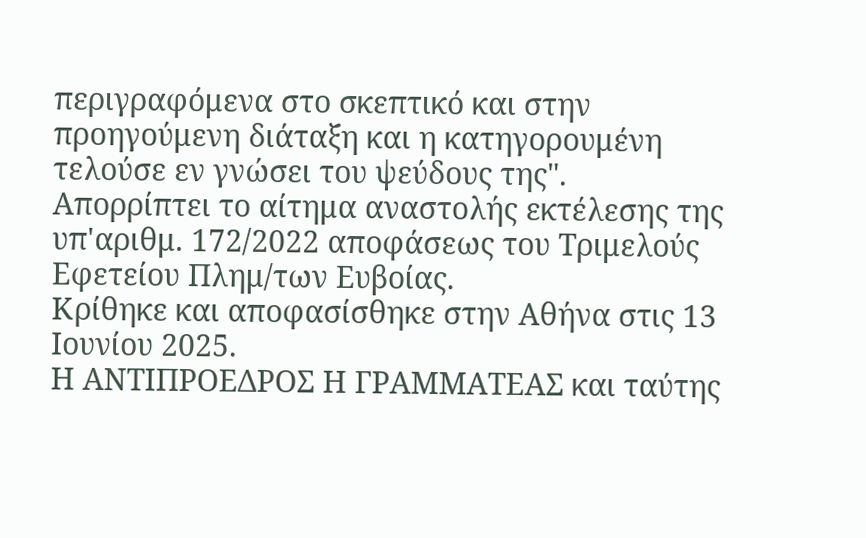περιγραφόμενα στο σκεπτικό και στην προηγούμενη διάταξη και η κατηγορουμένη τελούσε εν γνώσει του ψεύδους της".
Απορρίπτει το αίτημα αναστολής εκτέλεσης της υπ'αριθμ. 172/2022 αποφάσεως του Τριμελούς Εφετείου Πλημ/των Ευβοίας.
Κρίθηκε και αποφασίσθηκε στην Αθήνα στις 13 Ιουνίου 2025.
Η ΑΝΤΙΠΡΟΕΔΡΟΣ Η ΓΡΑΜΜΑΤΕΑΣ και ταύτης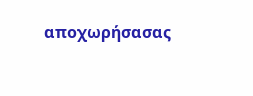αποχωρήσασας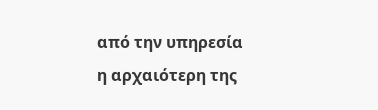από την υπηρεσία η αρχαιότερη της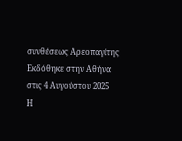συνθέσεως Αρεοπαγίτης
Εκδόθηκε στην Αθήνα στις 4 Αυγούστου 2025
Η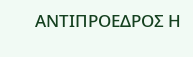ΑΝΤΙΠΡΟΕΔΡΟΣ Η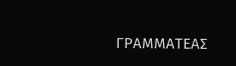ΓΡΑΜΜΑΤΕΑΣ